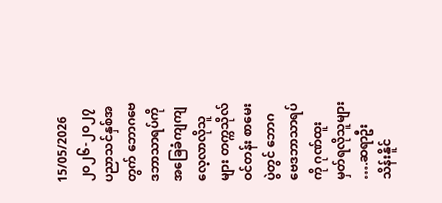15/05/2026
၂၀၂၆-၂၀၂၇ ပညာသင်နှစ်အတွက် ဘောဂဗေဒဘာသာရပ်ကိုအခြေခံကျကျလေ့လာလိုသူများ တက္ကသိုလ်ဝင်တန်း စာမေးပွဲတွင် ဘောဂဗေဒဘာသာရပ်ကို ဂုဏ်ထူးမှတ်ရလိုသူများ ….ဆရာဦးသိန်းနိူင်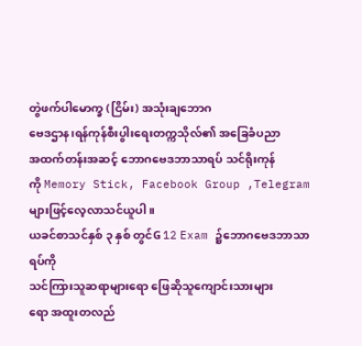တွဲဖက်ပါမောက္ခ (ငြိမ်း) အသုံးချဘောဂ
ဗေဒဌာန၊ရန်ကုန်စီးပွါးရေးတက္ကသိုလ်၏ အခြေခံပညာ
အထက်တန်းအဆင့် ဘောဂဗေဒဘာသာရပ် သင်ရိုးကုန်
ကို Memory Stick, Facebook Group ,Telegram များဖြင့်လေ့လာသင်ယူပါ။
ယခင်စာသင်နှစ် ၃ နှစ် တွင်G 12 Exam ၌ဘောဂဗေဒဘာသာရပ်ကို
သင်ကြားသူဆရာများရော ဖြေဆိုသူကျောင်းသားများ
ရော အထူးတလည်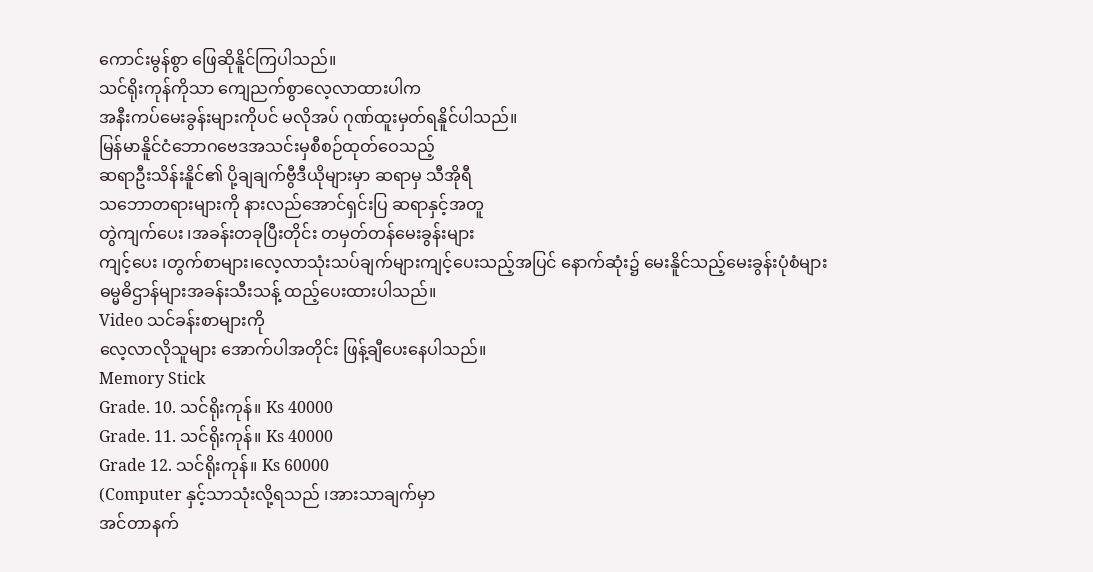ကောင်းမွန်စွာ ဖြေဆိုနိူင်ကြပါသည်။
သင်ရိုးကုန်ကိုသာ ကျေညက်စွာလေ့လာထားပါက
အနီးကပ်မေးခွန်းများကိုပင် မလိုအပ် ဂုဏ်ထူးမှတ်ရနိူင်ပါသည်။
မြန်မာနိူင်ငံဘောဂဗေဒအသင်းမှစီစဉ်ထုတ်ဝေသည့်
ဆရာဦးသိန်းနိူင်၏ ပို့ချချက်ဗွီဒီယိုများမှာ ဆရာမှ သီအိုရီ
သဘောတရားများကို နားလည်အောင်ရှင်းပြ ဆရာနှင့်အတူ
တွဲကျက်ပေး ၊အခန်းတခုပြီးတိုင်း တမှတ်တန်မေးခွန်းများ
ကျင့်ပေး ၊တွက်စာများ၊လေ့လာသုံးသပ်ချက်များကျင့်ပေးသည့်အပြင် နောက်ဆုံး၌ မေးနိူင်သည့်မေးခွန်းပုံစံများ
ဓမ္မဓိဌာန်များအခန်းသီးသန့် ထည့်ပေးထားပါသည်။
Video သင်ခန်းစာများကို
လေ့လာလိုသူများ အောက်ပါအတိုင်း ဖြန့်ချီပေးနေပါသည်။
Memory Stick
Grade. 10. သင်ရိုးကုန်။ Ks 40000
Grade. 11. သင်ရိုးကုန်။ Ks 40000
Grade 12. သင်ရိုးကုန်။ Ks 60000
(Computer နှင့်သာသုံးလို့ရသည် ၊အားသာချက်မှာ
အင်တာနက်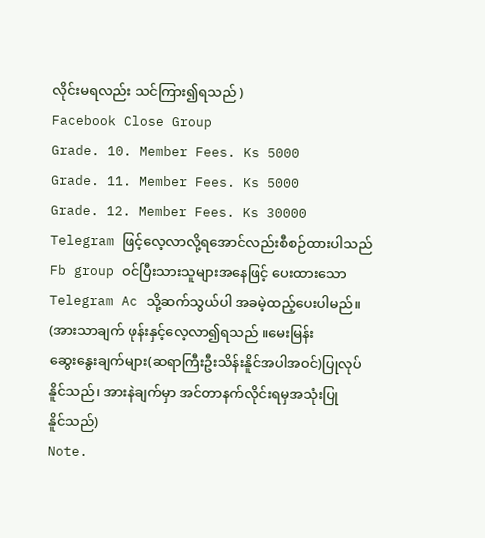လိုင်းမရလည်း သင်ကြား၍ရသည် )
Facebook Close Group
Grade. 10. Member Fees. Ks 5000
Grade. 11. Member Fees. Ks 5000
Grade. 12. Member Fees. Ks 30000
Telegram ဖြင့်လေ့လာလို့ရအောင်လည်းစီစဉ်ထားပါသည်
Fb group ဝင်ပြီးသားသူများအနေဖြင့် ပေးထားသော
Telegram Ac သို့ဆက်သွယ်ပါ အခမဲ့ထည့်ပေးပါမည်။
(အားသာချက် ဖုန်းနှင့်လေ့လာ၍ရသည် ။မေးမြန်း
ဆွေးနွေးချက်များ(ဆရာကြီးဦးသိန်းနိူင်အပါအဝင်)ပြုလုပ်
နိူင်သည်၊ အားနဲချက်မှာ အင်တာနက်လိုင်းရမှအသုံးပြု
နိူင်သည်)
Note.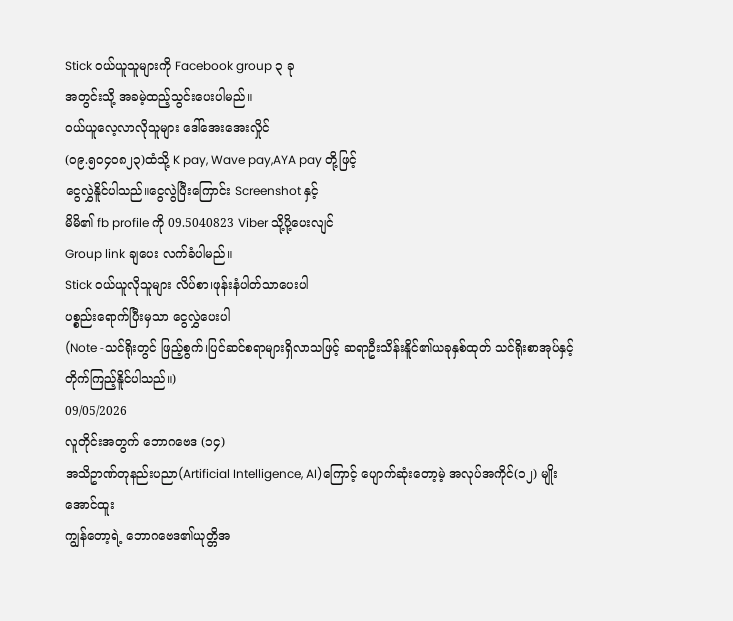Stick ဝယ်ယူသူများကို Facebook group ၃ ခု
အတွင်းသို့ အခမဲ့ထည့်သွင်းပေးပါမည်။
ဝယ်ယူလေ့လာလိုသူများ ဒေါ်အေးအေးလှိုင်
(၀၉.၅၀၄၀၈၂၃)ထံသို့ K pay, Wave pay,AYA pay တို့ဖြင့်
ငွေလွှဲနိူင်ပါသည်။ငွေလွဲပြီးကြောင်း Screenshot နှင့်
မိမိ၏ fb profile ကို 09.5040823 Viber သို့ပို့ပေးလျင်
Group link ချပေး လက်ခံပါမည်။
Stick ဝယ်ယူလိုသူများ လိပ်စာ၊ဖုန်းနံပါတ်သာပေးပါ
ပစ္စည်းရောက်ပြီးမှသာ ငွေလွှဲပေးပါ
(Note -သင်ရိုးတွင် ဖြည့်စွက်၊ပြင်ဆင်စရာများရှိလာသဖြင့် ဆရာဦးသိန်းနိူင်၏ယခုနှစ်ထုတ် သင်ရိုးစာအုပ်နှင့်
တိုက်ကြည့်နိူင်ပါသည်။)
09/05/2026
လူတိုင်းအတွက် ဘောဂဗေဒ (၁၄)
အသိဥာဏ်တုနည်းပညာ(Artificial Intelligence, AI)ကြောင့် ပျောက်ဆုံးတော့မဲ့ အလုပ်အကိုင်(၁၂) မျိုး
အောင်ထူး
ကျွန်တော့ရဲ့ ဘောဂဗေဒ၏ယုတ္တိအ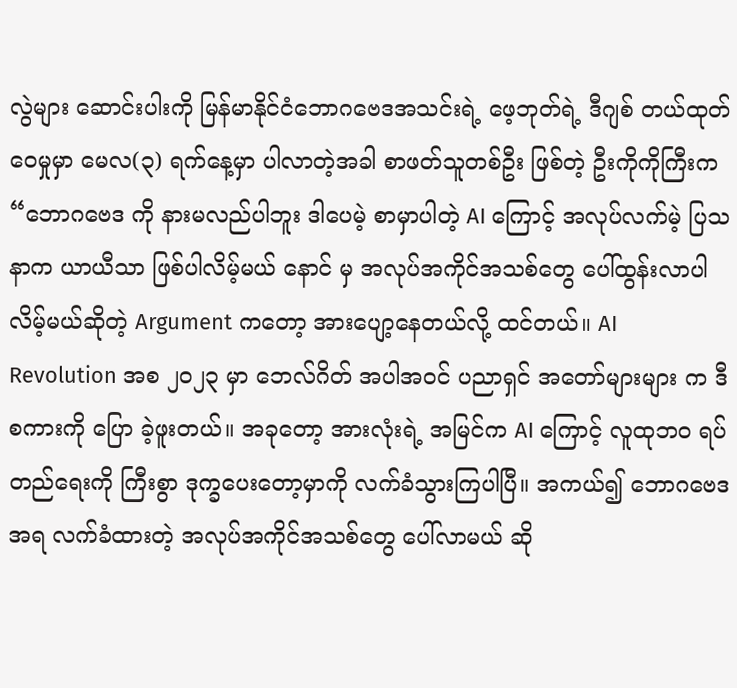လွဲများ ဆောင်းပါးကို မြန်မာနိုင်ငံဘောဂဗေဒအသင်းရဲ့ ဖေ့ဘုတ်ရဲ့ ဒီဂျစ် တယ်ထုတ်ဝေမှုမှာ မေလ(၃) ရက်နေ့မှာ ပါလာတဲ့အခါ စာဖတ်သူတစ်ဦး ဖြစ်တဲ့ ဦးကိုကိုကြီးက “ဘောဂဗေဒ ကို နားမလည်ပါဘူး ဒါပေမဲ့ စာမှာပါတဲ့ AI ကြောင့် အလုပ်လက်မဲ့ ပြသနာက ယာယီသာ ဖြစ်ပါလိမ့်မယ် နောင် မှ အလုပ်အကိုင်အသစ်တွေ ပေါ်ထွန်းလာပါလိမ့်မယ်ဆိုတဲ့ Argument ကတော့ အားပျော့နေတယ်လို့ ထင်တယ်။ AI Revolution အစ ၂၀၂၃ မှာ ဘေလ်ဂိတ် အပါအဝင် ပညာရှင် အတော်များများ က ဒီစကားကို ပြော ခဲ့ဖူးတယ်။ အခုတော့ အားလုံးရဲ့ အမြင်က AI ကြောင့် လူထုဘဝ ရပ်တည်ရေးကို ကြီးစွာ ဒုက္ခပေးတော့မှာကို လက်ခံသွားကြပါပြီ။ အကယ်၍ ဘောဂဗေဒ အရ လက်ခံထားတဲ့ အလုပ်အကိုင်အသစ်တွေ ပေါ်လာမယ် ဆို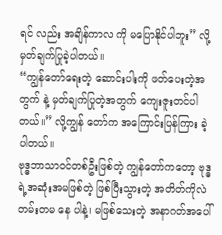ရင် လည်း အချိန်ကာလ ကို မပြောနိုင်ပါဘူး” လို့မှတ်ချက်ပြုခဲ့ပါတယ်။
“ကျွန်တော်ရေးတဲ့ ဆောင်းပါးကို ဖတ်ပေးတဲ့အတွက် နဲ့ မှတ်ချက်ပြုတဲ့အတွက် ကျေးဇူးတင်ပါတယ်။” လို့ကျွန် တော်က အကြောင်းပြန်ကြား ခဲ့ပါတယ်။
ဗုဒ္ဓဘာသာဝင်တစ်ဦးဖြစ်တဲ့ ကျွန်တော်ကတော့ ဗုဒ္ဓရဲ့အဆုံးအမဖြစ်တဲ့ ဖြစ်ပြီးသွားတဲ့ အတိတ်ကိုလဲ တမ်းတမ နေ ပါနဲ့၊ မဖြစ်သေးတဲ့ အနာဂတ်အပေါ်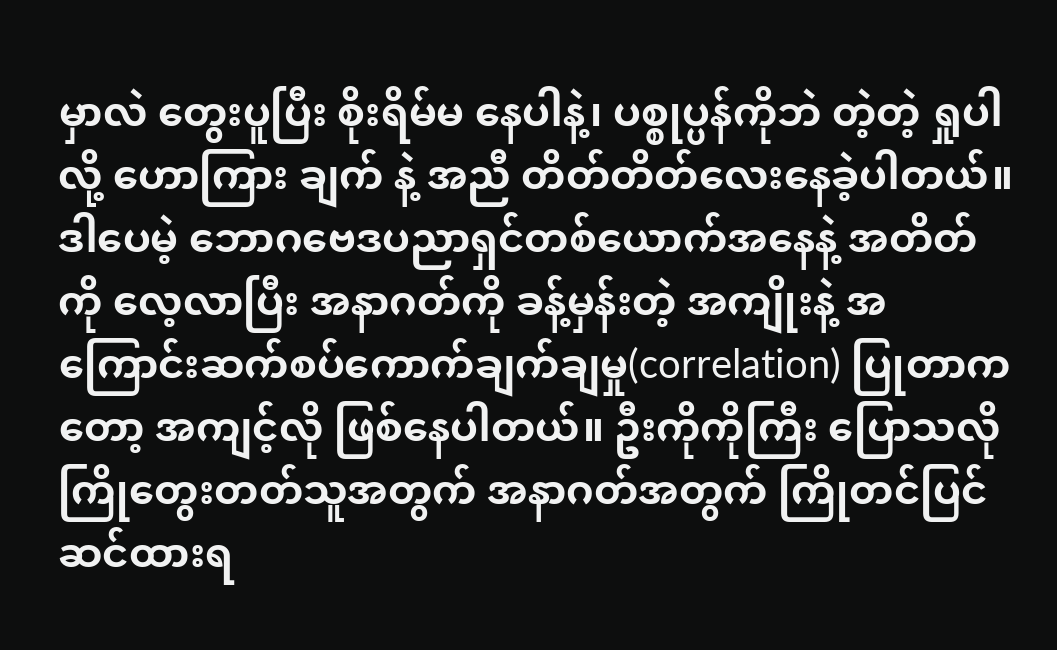မှာလဲ တွေးပူပြီး စိုးရိမ်မ နေပါနဲ့၊ ပစ္စုပ္ပန်ကိုဘဲ တဲ့တဲ့ ရှုပါလို့ ဟောကြား ချက် နဲ့ အညီ တိတ်တိတ်လေးနေခဲ့ပါတယ်။
ဒါပေမဲ့ ဘောဂဗေဒပညာရှင်တစ်ယောက်အနေနဲ့ အတိတ်ကို လေ့လာပြီး အနာဂတ်ကို ခန့်မှန်းတဲ့ အကျိုးနဲ့ အကြောင်းဆက်စပ်ကောက်ချက်ချမှု(correlation) ပြုတာကတော့ အကျင့်လို ဖြစ်နေပါတယ်။ ဦးကိုကိုကြီး ပြောသလို ကြိုတွေးတတ်သူအတွက် အနာဂတ်အတွက် ကြိုတင်ပြင်ဆင်ထားရ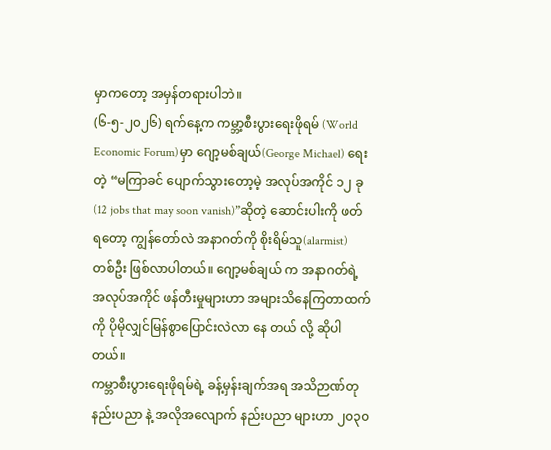မှာကတော့ အမှန်တရားပါဘဲ။
(၆-၅-၂၀၂၆) ရက်နေ့က ကမ္ဘာ့စီးပွားရေးဖိုရမ် (World Economic Forum)မှာ ဂျော့မစ်ချယ်(George Michael) ရေးတဲ့ “မကြာခင် ပျောက်သွားတော့မဲ့ အလုပ်အကိုင် ၁၂ ခု (12 jobs that may soon vanish)”ဆိုတဲ့ ဆောင်းပါးကို ဖတ်ရတော့ ကျွန်တော်လဲ အနာဂတ်ကို စိုးရိမ်သူ(alarmist) တစ်ဦး ဖြစ်လာပါတယ်။ ဂျော့မစ်ချယ် က အနာဂတ်ရဲ့ အလုပ်အကိုင် ဖန်တီးမှုများဟာ အများသိနေကြတာထက်ကို ပိုမိုလျှင်မြန်စွာပြောင်းလဲလာ နေ တယ် လို့ ဆိုပါတယ်။
ကမ္ဘာစီးပွားရေးဖိုရမ်ရဲ့ ခန့်မှန်းချက်အရ အသိဉာဏ်တုနည်းပညာ နဲ့ အလိုအလျောက် နည်းပညာ များဟာ ၂၀၃၀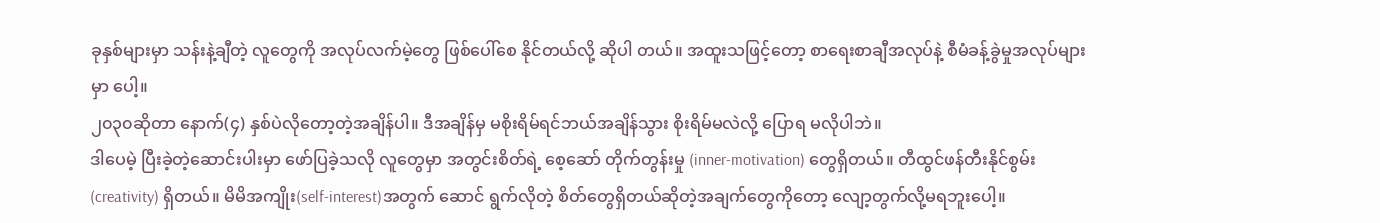ခုနှစ်များမှာ သန်းနဲ့ချီတဲ့ လူတွေကို အလုပ်လက်မဲ့တွေ ဖြစ်ပေါ်စေ နိုင်တယ်လို့ ဆိုပါ တယ်။ အထူးသဖြင့်တော့ စာရေးစာချီအလုပ်နဲ့ စီမံခန့်ခွဲမှုအလုပ်များမှာ ပေါ့။
၂၀၃၀ဆိုတာ နောက်(၄) နှစ်ပဲလိုတော့တဲ့အချိန်ပါ။ ဒီအချိန်မှ မစိုးရိမ်ရင်ဘယ်အချိန်သွား စိုးရိမ်မလဲလို့ ပြောရ မလိုပါဘဲ။
ဒါပေမဲ့ ပြီးခဲ့တဲ့ဆောင်းပါးမှာ ဖော်ပြခဲ့သလို လူတွေမှာ အတွင်းစိတ်ရဲ့ စေ့ဆော် တိုက်တွန်းမှု (inner-motivation) တွေရှိတယ်။ တီထွင်ဖန်တီးနိုင်စွမ်း(creativity) ရှိတယ်။ မိမိအကျိုး(self-interest)အတွက် ဆောင် ရွက်လိုတဲ့ စိတ်တွေရှိတယ်ဆိုတဲ့အချက်တွေကိုတော့ လျော့တွက်လို့မရဘူးပေါ့။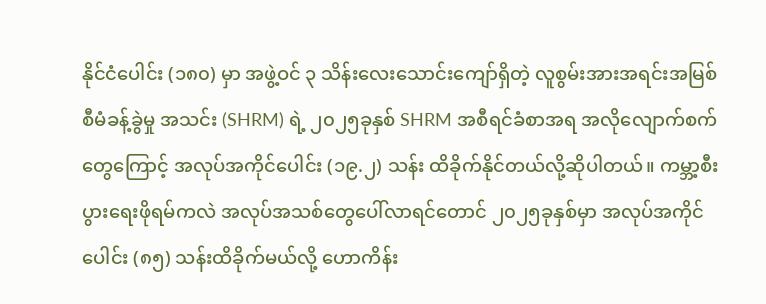နိုင်ငံပေါင်း (၁၈၀) မှာ အဖွဲ့ဝင် ၃ သိန်းလေးသောင်းကျော်ရှိတဲ့ လူစွမ်းအားအရင်းအမြစ်စီမံခန့်ခွဲမှု အသင်း (SHRM) ရဲ့ ၂၀၂၅ခုနှစ် SHRM အစီရင်ခံစာအရ အလိုလျောက်စက်တွေကြောင့် အလုပ်အကိုင်ပေါင်း (၁၉.၂) သန်း ထိခိုက်နိုင်တယ်လို့ဆိုပါတယ်။ ကမ္ဘာ့စီးပွားရေးဖိုရမ်ကလဲ အလုပ်အသစ်တွေပေါ်လာရင်တောင် ၂၀၂၅ခုနှစ်မှာ အလုပ်အကိုင်ပေါင်း (၈၅) သန်းထိခိုက်မယ်လို့ ဟောကိန်း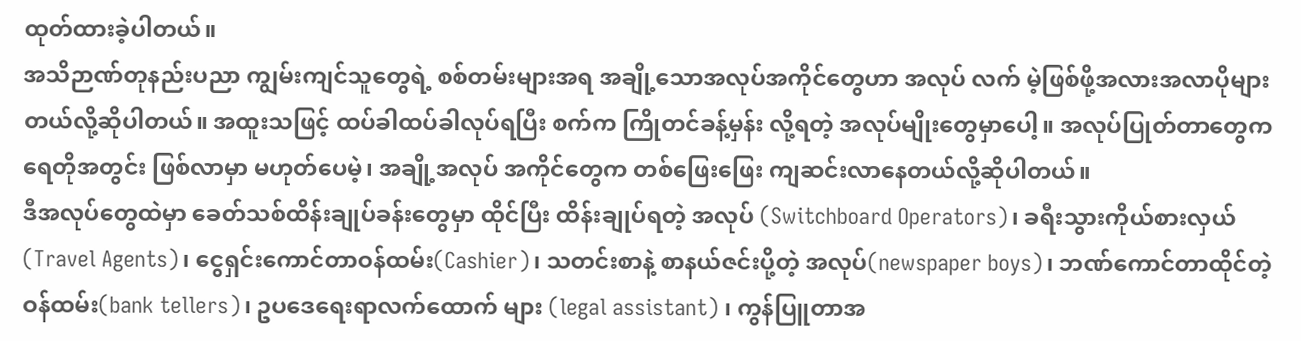ထုတ်ထားခဲ့ပါတယ်။
အသိဉာဏ်တုနည်းပညာ ကျွမ်းကျင်သူတွေရဲ့ စစ်တမ်းများအရ အချို့သောအလုပ်အကိုင်တွေဟာ အလုပ် လက် မဲ့ဖြစ်ဖို့အလားအလာပိုများတယ်လို့ဆိုပါတယ်။ အထူးသဖြင့် ထပ်ခါထပ်ခါလုပ်ရပြီး စက်က ကြိုတင်ခန့်မှန်း လို့ရတဲ့ အလုပ်မျိုးတွေမှာပေါ့။ အလုပ်ပြုတ်တာတွေက ရေတိုအတွင်း ဖြစ်လာမှာ မဟုတ်ပေမဲ့၊ အချို့အလုပ် အကိုင်တွေက တစ်ဖြေးဖြေး ကျဆင်းလာနေတယ်လို့ဆိုပါတယ်။
ဒီအလုပ်တွေထဲမှာ ခေတ်သစ်ထိန်းချုပ်ခန်းတွေမှာ ထိုင်ပြီး ထိန်းချုပ်ရတဲ့ အလုပ် (Switchboard Operators)၊ ခရီးသွားကိုယ်စားလှယ် (Travel Agents)၊ ငွေရှင်းကောင်တာဝန်ထမ်း(Cashier)၊ သတင်းစာနဲ့ စာနယ်ဇင်းပို့တဲ့ အလုပ်(newspaper boys)၊ ဘဏ်ကောင်တာထိုင်တဲ့ ဝန်ထမ်း(bank tellers)၊ ဥပဒေရေးရာလက်ထောက် များ (legal assistant) ၊ ကွန်ပြူတာအ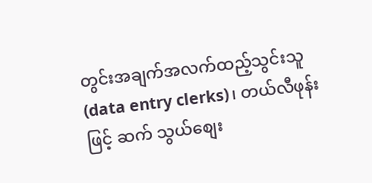တွင်းအချက်အလက်ထည့်သွင်းသူ(data entry clerks)၊ တယ်လီဖုန်းဖြင့် ဆက် သွယ်စျေး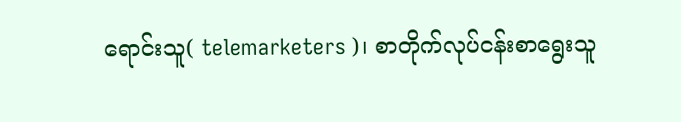ရောင်းသူ( telemarketers )၊ စာတိုက်လုပ်ငန်းစာရွေးသူ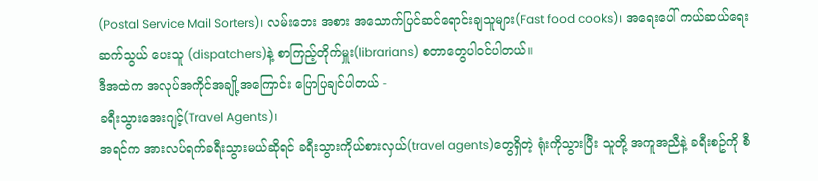(Postal Service Mail Sorters)၊ လမ်းဘေး အစား အသောက်ပြင်ဆင်ရောင်းချသူများ(Fast food cooks)၊ အရေးပေါ် ကယ်ဆယ်ရေး ဆက်သွယ် ပေးသူ (dispatchers)နဲ့ စာကြည့်တိုက်မှူး(librarians) စတာတွေပါဝင်ပါတယ်။
ဒီအထဲက အလုပ်အကိုင်အချို့အကြောင်း ပြောပြချင်ပါတယ် -
ခရီးသွားအေးဂျင့်(Travel Agents)၊
အရင်က အားလပ်ရက်ခရီးသွားမယ်ဆိုရင် ခရီးသွားကိုယ်စားလှယ်(travel agents)တွေရှိတဲ့ ရုံးကိုသွားပြီး သူတို့ အကူအညီနဲ့ ခရီးစဥ်ကို စီ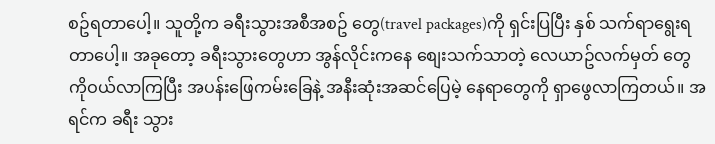စဥ်ရတာပေါ့။ သူတို့က ခရီးသွားအစီအစဥ် တွေ(travel packages)ကို ရှင်းပြပြီး နှစ် သက်ရာရွေးရတာပေါ့။ အခုတော့ ခရီးသွားတွေဟာ အွန်လိုင်းကနေ စျေးသက်သာတဲ့ လေယာဥ်လက်မှတ် တွေ ကိုဝယ်လာကြပြီး အပန်းဖြေကမ်းခြေနဲ့ အနီးဆုံးအဆင်ပြေမဲ့ နေရာတွေကို ရှာဖွေလာကြတယ်။ အရင်က ခရီး သွား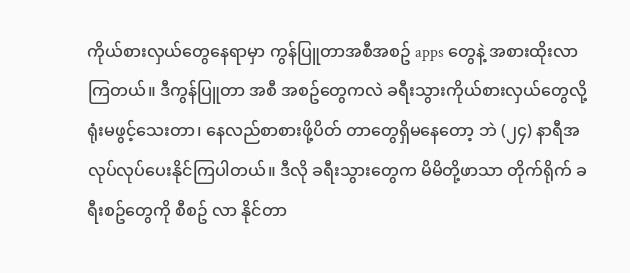ကိုယ်စားလှယ်တွေနေရာမှာ ကွန်ပြူတာအစီအစဥ် apps တွေနဲ့ အစားထိုးလာကြတယ်။ ဒီကွန်ပြူတာ အစီ အစဥ်တွေကလဲ ခရီးသွားကိုယ်စားလှယ်တွေလို့ ရုံးမဖွင့်သေးတာ၊ နေလည်စာစားဖို့ပိတ် တာတွေရှိမနေတော့ ဘဲ (၂၄) နာရီအလုပ်လုပ်ပေးနိုင်ကြပါတယ်။ ဒီလို ခရီးသွားတွေက မိမိတို့ဖာသာ တိုက်ရိုက် ခရီးစဥ်တွေကို စီစဥ် လာ နိုင်တာ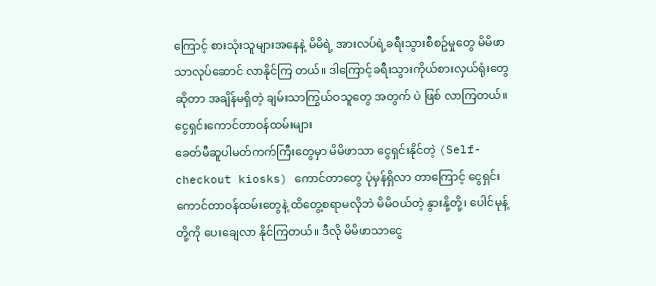ကြောင့် စားသုံးသူများအနေနဲ့ မိမိရဲ့ အားလပ်ရဲ့ခရီးသွားစီစဥ်မှုတွေ မိမိဖာသာလုပ်ဆောင် လာနိုင်ကြ တယ်။ ဒါကြောင့်ခရီးသွားကိုယ်စားလှယ်ရုံးတွေဆိုတာ အချိန်မရှိတဲ့ ချမ်းသာကြွယ်ဝသူတွေ အတွက် ပဲ ဖြစ် လာကြတယ်။
ငွေရှင်းကောင်တာဝန်ထမ်းများ
ခေတ်မီဆူပါမတ်ကက်ကြီးတွေမှာ မိမိဖာသာ ငွေရှင်းနိုင်တဲ့ (Self-checkout kiosks) ကောင်တာတွေ ပုံမှန်ရှိလာ တာကြောင့် ငွေရှင်းကောင်တာဝန်ထမ်းတွေနဲ့ ထိတွေ့စရာမလိုဘဲ မိမိဝယ်တဲ့ နွားနို့တို့၊ ပေါင်မုန့်တို့ကို ပေးချေလာ နိုင်ကြတယ်။ ဒီလို မိမိဖာသာငွေ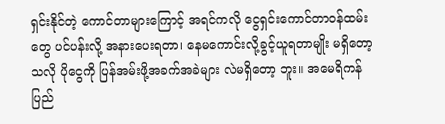ရှင်းနိုင်တဲ့ ကောင်တာများကြောင့် အရင်ကလို ငွေရှင်းကောင်တာဝန်ထမ်းတွေ ပင်ပန်းလို့ အနားပေးရတာ၊ နေမကောင်းလို့ခွင့်ယူရတာမျိုး မရှိတော့သလို ပိုငွေကို ပြန်အမ်းဖို့အခက်အခဲများ လဲမရှိတော့ ဘူး။ အမေရိကန်ပြည်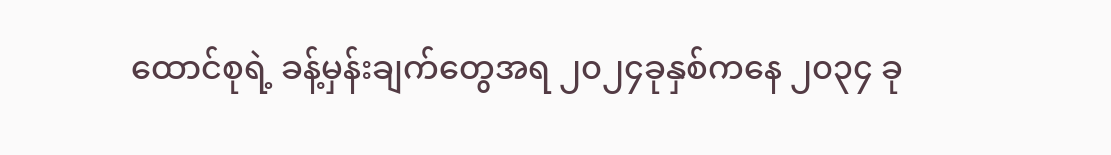ထောင်စုရဲ့ ခန့်မှန်းချက်တွေအရ ၂၀၂၄ခုနှစ်ကနေ ၂၀၃၄ ခု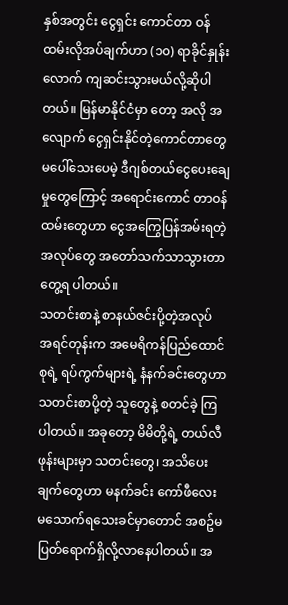နှစ်အတွင်း ငွေရှင်း ကောင်တာ ဝန်ထမ်းလိုအပ်ချက်ဟာ (၁၀) ရာခိုင်နှုန်းလောက် ကျဆင်းသွားမယ်လို့ဆိုပါတယ်။ မြန်မာနိုင်ငံမှာ တော့ အလို အလျောက် ငွေရှင်းနိုင်တဲ့ကောင်တာတွေ မပေါ်သေးပေမဲ့ ဒီဂျစ်တယ်ငွေပေးချေမှုတွေကြောင့် အရောင်းကောင် တာဝန်ထမ်းတွေဟာ ငွေအကြွေပြန်အမ်းရတဲ့ အလုပ်တွေ အတော်သက်သာသွားတာ တွေ့ရ ပါတယ်။
သတင်းစာနဲ့ စာနယ်ဇင်းပို့တဲ့အလုပ်
အရင်တုန်းက အမေရိကန်ပြည်ထောင်စုရဲ့ ရပ်ကွက်များရဲ့ နံနက်ခင်းတွေဟာ သတင်းစာပို့တဲ့ သူတွေနဲ့ စတင်ခဲ့ ကြပါတယ်။ အခုတော့ မိမိတို့ရဲ့ တယ်လီဖုန်းများမှာ သတင်းတွေ၊ အသိပေးချက်တွေဟာ မနက်ခင်း ကော်ဖီလေး မသောက်ရသေးခင်မှာတောင် အစဥ်မပြတ်ရောက်ရှိလို့လာနေပါတယ်။ အ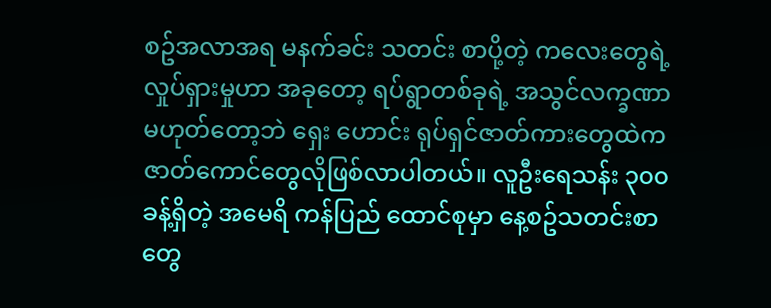စဥ်အလာအရ မနက်ခင်း သတင်း စာပို့တဲ့ ကလေးတွေရဲ့ လှုပ်ရှားမှုဟာ အခုတော့ ရပ်ရွာတစ်ခုရဲ့ အသွင်လက္ခဏာမဟုတ်တော့ဘဲ ရှေး ဟောင်း ရုပ်ရှင်ဇာတ်ကားတွေထဲက ဇာတ်ကောင်တွေလိုဖြစ်လာပါတယ်။ လူဦးရေသန်း ၃၀၀ ခန့်ရှိတဲ့ အမေရိ ကန်ပြည် ထောင်စုမှာ နေ့စဥ်သတင်းစာတွေ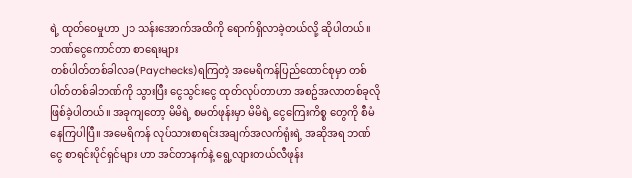ရဲ့ ထုတ်ဝေမှုဟာ ၂၁ သန်းအောက်အထိကို ရောက်ရှိလာခဲ့တယ်လို့ ဆိုပါတယ်။
ဘဏ်ငွေကောင်တာ စာရေးများ
တစ်ပါတ်တစ်ခါလခ(Paychecks)ရကြတဲ့ အမေရိကန်ပြည်ထောင်စုမှာ တစ်ပါတ်တစ်ခါဘဏ်ကို သွားပြီး ငွေသွင်းငွေ ထုတ်လုပ်တာဟာ အစဥ်အလာတစ်ခုလိုဖြစ်ခဲ့ပါတယ်။ အခုကျတော့ မိမိရဲ့ စမတ်ဖုန်းမှာ မိမိရဲ့ ငွေကြေးကိစ္စ တွေကို စီမံနေကြပါပြီ။ အမေရိကန် လုပ်သားစာရင်းအချက်အလက်ရုံးရဲ့ အဆိုအရ ဘဏ်ငွေ စာရင်းပိုင်ရှင်များ ဟာ အင်တာနက်နဲ့ ရွေ့လျားတယ်လီဖုန်း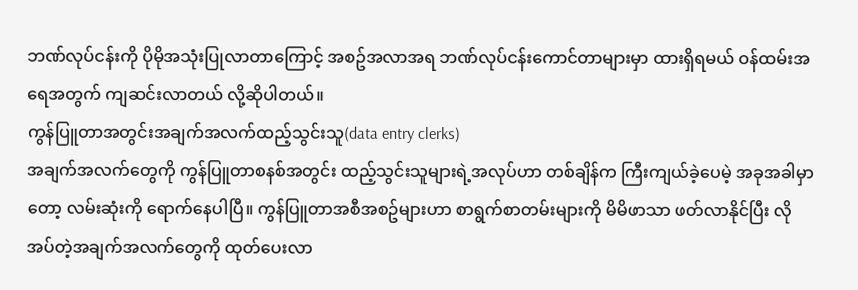ဘဏ်လုပ်ငန်းကို ပိုမိုအသုံးပြုလာတာကြောင့် အစဥ်အလာအရ ဘဏ်လုပ်ငန်းကောင်တာများမှာ ထားရှိရမယ် ဝန်ထမ်းအရေအတွက် ကျဆင်းလာတယ် လို့ဆိုပါတယ်။
ကွန်ပြူတာအတွင်းအချက်အလက်ထည့်သွင်းသူ(data entry clerks)
အချက်အလက်တွေကို ကွန်ပြူတာစနစ်အတွင်း ထည့်သွင်းသူများရဲ့အလုပ်ဟာ တစ်ချိန်က ကြီးကျယ်ခဲ့ပေမဲ့ အခုအခါမှာတော့ လမ်းဆုံးကို ရောက်နေပါပြီ။ ကွန်ပြူတာအစီအစဥ်များဟာ စာရွက်စာတမ်းများကို မိမိဖာသာ ဖတ်လာနိုင်ပြီး လိုအပ်တဲ့အချက်အလက်တွေကို ထုတ်ပေးလာ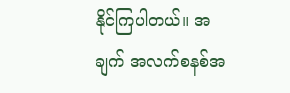နိုင်ကြပါတယ်။ အချက် အလက်စနစ်အ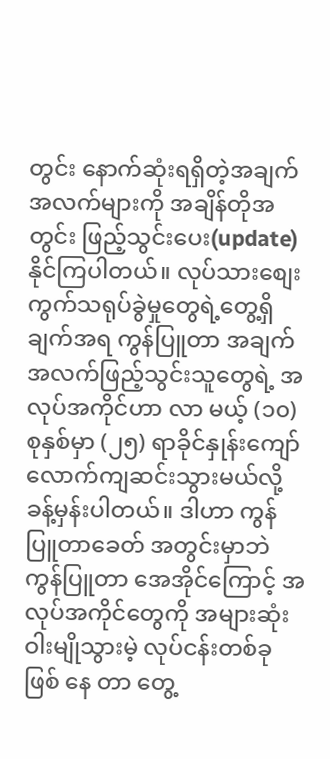တွင်း နောက်ဆုံးရရှိတဲ့အချက်အလက်များကို အချိန်တိုအတွင်း ဖြည့်သွင်းပေး(update) နိုင်ကြပါတယ်။ လုပ်သားစျေး ကွက်သရုပ်ခွဲမှုတွေရဲ့တွေ့ရှိချက်အရ ကွန်ပြူတာ အချက်အလက်ဖြည့်သွင်းသူတွေရဲ့ အလုပ်အကိုင်ဟာ လာ မယ့် (၁၀) စုနှစ်မှာ (၂၅) ရာခိုင်နှုန်းကျော်လောက်ကျဆင်းသွားမယ်လို့ခန့်မှန်းပါတယ်။ ဒါဟာ ကွန်ပြူတာခေတ် အတွင်းမှာဘဲ ကွန်ပြူတာ အေအိုင်ကြောင့် အလုပ်အကိုင်တွေကို အများဆုံးဝါးမျိုသွားမဲ့ လုပ်ငန်းတစ်ခုဖြစ် နေ တာ တွေ့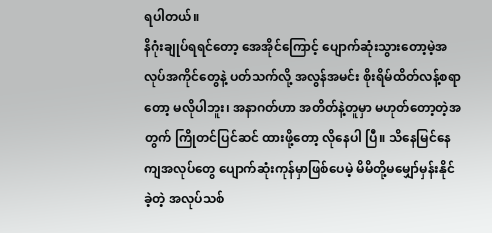ရပါတယ်။
နိဂုံးချုပ်ရရင်တော့ အေအိုင်ကြောင့် ပျောက်ဆုံးသွားတော့မဲ့အလုပ်အကိုင်တွေနဲ့ ပတ်သက်လို့ အလွန်အမင်း စိုးရိမ်ထိတ်လန့်စရာတော့ မလိုပါဘူး၊ အနာဂတ်ဟာ အတိတ်နဲ့တူမှာ မဟုတ်တော့တဲ့အတွက် ကြိုတင်ပြင်ဆင် ထားဖို့တော့ လိုနေပါ ပြီ။ သိနေမြင်နေကျအလုပ်တွေ ပျောက်ဆုံးကုန်မှာဖြစ်ပေမဲ့ မိမိတို့မမျှော်မှန်းနိုင်ခဲ့တဲ့ အလုပ်သစ်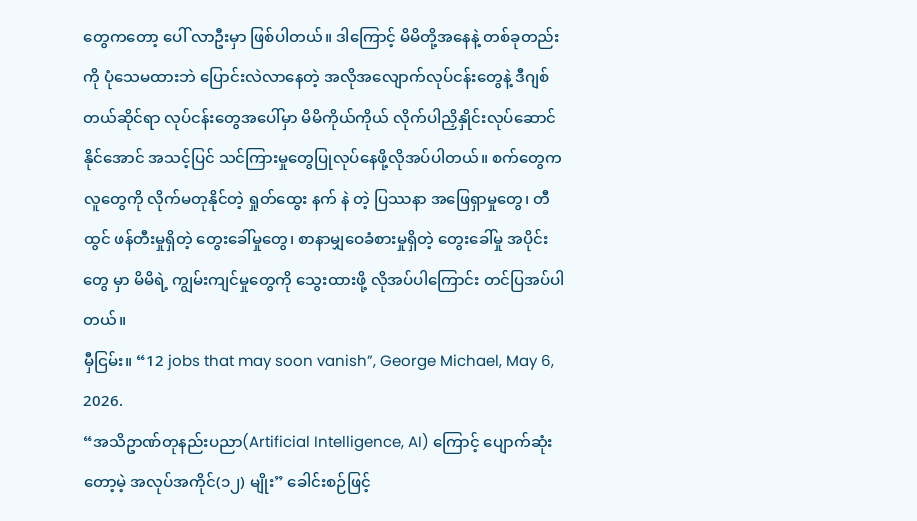တွေကတော့ ပေါ် လာဦးမှာ ဖြစ်ပါတယ်။ ဒါကြောင့် မိမိတို့အနေနဲ့ တစ်ခုတည်းကို ပုံသေမထားဘဲ ပြောင်းလဲလာနေတဲ့ အလိုအလျောက်လုပ်ငန်းတွေနဲ့ ဒီဂျစ်တယ်ဆိုင်ရာ လုပ်ငန်းတွေအပေါ်မှာ မိမိကိုယ်ကိုယ် လိုက်ပါညှိနှိုင်းလုပ်ဆောင်နိုင်အောင် အသင့်ပြင် သင်ကြားမှုတွေပြုလုပ်နေဖို့လိုအပ်ပါတယ်။ စက်တွေက လူတွေကို လိုက်မတုနိုင်တဲ့ ရှုတ်ထွေး နက် နဲ တဲ့ ပြဿနာ အဖြေရှာမှုတွေ၊ တီထွင် ဖန်တီးမှုရှိတဲ့ တွေးခေါ်မှုတွေ၊ စာနာမျှဝေခံစားမှုရှိတဲ့ တွေးခေါ်မှု အပိုင်းတွေ မှာ မိမိရဲ့ ကျွမ်းကျင်မှုတွေကို သွေးထားဖို့ လိုအပ်ပါကြောင်း တင်ပြအပ်ပါတယ်။
မှီငြမ်း။ “12 jobs that may soon vanish”, George Michael, May 6, 2026.
“အသိဥာဏ်တုနည်းပညာ(Artificial Intelligence, AI) ကြောင့် ပျောက်ဆုံးတော့မဲ့ အလုပ်အကိုင်(၁၂) မျိုး” ခေါင်းစဉ်ဖြင့်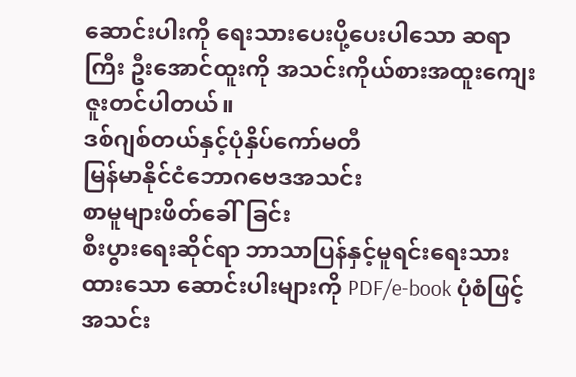ဆောင်းပါးကို ရေးသားပေးပို့ပေးပါသော ဆရာကြီး ဦးအောင်ထူးကို အသင်းကိုယ်စားအထူးကျေးဇူးတင်ပါတယ်။
ဒစ်ဂျစ်တယ်နှင့်ပုံနှိပ်ကော်မတီ
မြန်မာနိုင်ငံဘောဂဗေဒအသင်း
စာမူများဖိတ်ခေါ်ခြင်း
စီးပွားရေးဆိုင်ရာ ဘာသာပြန်နှင့်မူရင်းရေးသားထားသော ဆောင်းပါးများကို PDF/e-book ပုံစံဖြင့် အသင်း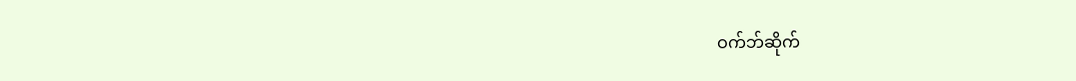ဝက်ဘ်ဆိုက်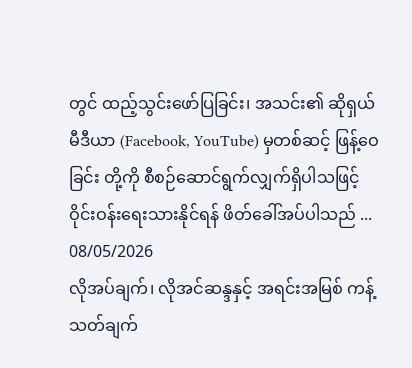တွင် ထည့်သွင်းဖော်ပြခြင်း၊ အသင်း၏ ဆိုရှယ်မီဒီယာ (Facebook, YouTube) မှတစ်ဆင့် ဖြန့်ဝေခြင်း တို့ကို စီစဉ်ဆောင်ရွက်လျှက်ရှိပါသဖြင့် ဝိုင်းဝန်းရေးသားနိုင်ရန် ဖိတ်ခေါ်အပ်ပါသည် ...
08/05/2026
လိုအပ်ချက်၊ လိုအင်ဆန္ဒနှင့် အရင်းအမြစ် ကန့်သတ်ချက်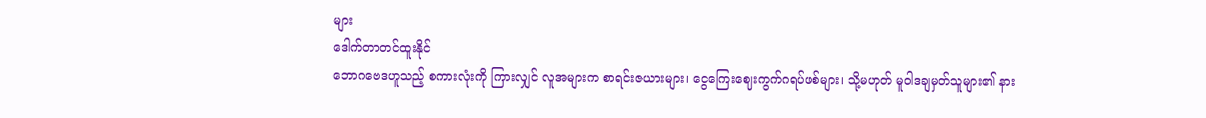များ
ဒေါက်တာတင်ထူးနိုင်
ဘောဂဗေဒဟူသည့် စကားလုံးကို ကြားလျှင် လူအများက စာရင်းဇယားများ၊ ငွေကြေးဈေးကွက်ဂရပ်ဖစ်များ၊ သို့မဟုတ် မူဝါဒချမှတ်သူများ၏ နား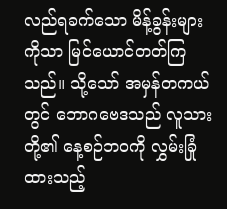လည်ရခက်သော မိန့်ခွန်းများကိုသာ မြင်ယောင်တတ်ကြသည်။ သို့သော် အမှန်တကယ်တွင် ဘောဂဗေဒသည် လူသားတို့၏ နေ့စဉ်ဘဝကို လွှမ်းခြုံထားသည့်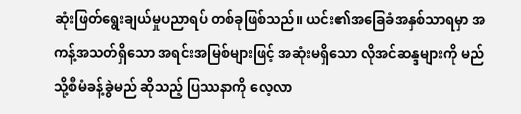ဆုံးဖြတ်ရွေးချယ်မှုပညာရပ် တစ်ခုဖြစ်သည်။ ယင်း၏အခြေခံအနှစ်သာရမှာ အကန့်အသတ်ရှိသော အရင်းအမြစ်များဖြင့် အဆုံးမရှိသော လိုအင်ဆန္ဒများကို မည်သို့စီမံခန့်ခွဲမည် ဆိုသည့် ပြဿနာကို လေ့လာ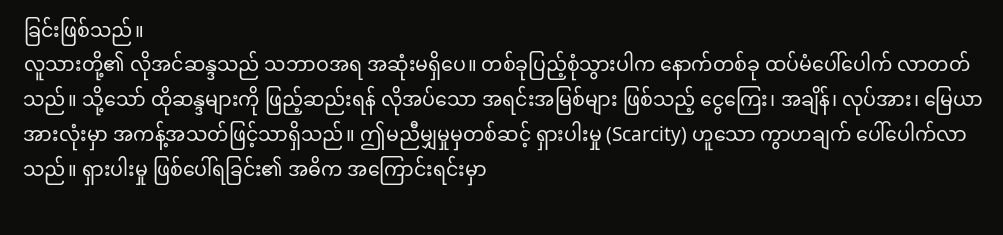ခြင်းဖြစ်သည်။
လူသားတို့၏ လိုအင်ဆန္ဒသည် သဘာဝအရ အဆုံးမရှိပေ။ တစ်ခုပြည့်စုံသွားပါက နောက်တစ်ခု ထပ်မံပေါ်ပေါက် လာတတ်သည်။ သို့သော် ထိုဆန္ဒများကို ဖြည့်ဆည်းရန် လိုအပ်သော အရင်းအမြစ်များ ဖြစ်သည့် ငွေကြေး၊ အချိန်၊ လုပ်အား၊ မြေယာ အားလုံးမှာ အကန့်အသတ်ဖြင့်သာရှိသည်။ ဤမညီမျှမှုမှတစ်ဆင့် ရှားပါးမှု (Scarcity) ဟူသော ကွာဟချက် ပေါ်ပေါက်လာသည်။ ရှားပါးမှု ဖြစ်ပေါ်ရခြင်း၏ အဓိက အကြောင်းရင်းမှာ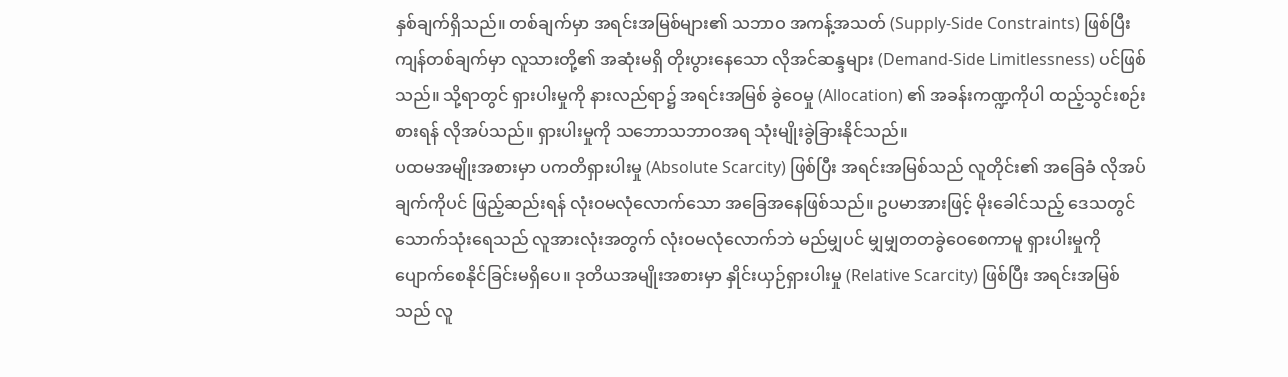နှစ်ချက်ရှိသည်။ တစ်ချက်မှာ အရင်းအမြစ်များ၏ သဘာဝ အကန့်အသတ် (Supply-Side Constraints) ဖြစ်ပြီး ကျန်တစ်ချက်မှာ လူသားတို့၏ အဆုံးမရှိ တိုးပွားနေသော လိုအင်ဆန္ဒများ (Demand-Side Limitlessness) ပင်ဖြစ်သည်။ သို့ရာတွင် ရှားပါးမှုကို နားလည်ရာ၌ အရင်းအမြစ် ခွဲဝေမှု (Allocation) ၏ အခန်းကဏ္ဍကိုပါ ထည့်သွင်းစဉ်းစားရန် လိုအပ်သည်။ ရှားပါးမှုကို သဘောသဘာဝအရ သုံးမျိုးခွဲခြားနိုင်သည်။
ပထမအမျိုးအစားမှာ ပကတိရှားပါးမှု (Absolute Scarcity) ဖြစ်ပြီး အရင်းအမြစ်သည် လူတိုင်း၏ အခြေခံ လိုအပ်ချက်ကိုပင် ဖြည့်ဆည်းရန် လုံးဝမလုံလောက်သော အခြေအနေဖြစ်သည်။ ဥပမာအားဖြင့် မိုးခေါင်သည့် ဒေသတွင် သောက်သုံးရေသည် လူအားလုံးအတွက် လုံးဝမလုံလောက်ဘဲ မည်မျှပင် မျှမျှတတခွဲဝေစေကာမူ ရှားပါးမှုကို ပျောက်စေနိုင်ခြင်းမရှိပေ။ ဒုတိယအမျိုးအစားမှာ နှိုင်းယှဉ်ရှားပါးမှု (Relative Scarcity) ဖြစ်ပြီး အရင်းအမြစ်သည် လူ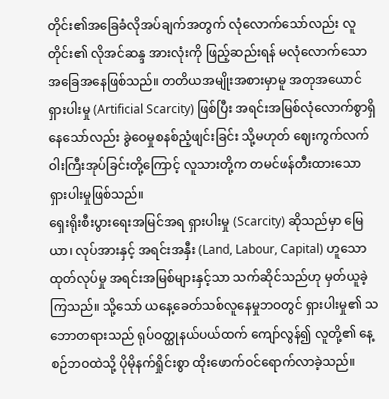တိုင်း၏အခြေခံလိုအပ်ချက်အတွက် လုံလောက်သော်လည်း လူတိုင်း၏ လိုအင်ဆန္ဒ အားလုံးကို ဖြည့်ဆည်းရန် မလုံလောက်သော အခြေအနေဖြစ်သည်။ တတိယအမျိုးအစားမှာမူ အတုအယောင် ရှားပါးမှု (Artificial Scarcity) ဖြစ်ပြီး အရင်းအမြစ်လုံလောက်စွာရှိနေသော်လည်း ခွဲဝေမှုစနစ်ညံ့ဖျင်းခြင်း သို့မဟုတ် ဈေးကွက်လက်ဝါးကြီးအုပ်ခြင်းတို့ကြောင့် လူသားတို့က တမင်ဖန်တီးထားသော ရှားပါးမှုဖြစ်သည်။
ရှေးရိုးစီးပွားရေးအမြင်အရ ရှားပါးမှု (Scarcity) ဆိုသည်မှာ မြေယာ၊ လုပ်အားနှင့် အရင်းအနှီး (Land, Labour, Capital) ဟူသော ထုတ်လုပ်မှု အရင်းအမြစ်များနှင့်သာ သက်ဆိုင်သည်ဟု မှတ်ယူခဲ့ကြသည်။ သို့သော် ယနေ့ခေတ်သစ်လူနေမှုဘဝတွင် ရှားပါးမှု၏ သဘောတရားသည် ရုပ်ဝတ္ထုနယ်ပယ်ထက် ကျော်လွန်၍ လူတို့၏ နေ့စဉ်ဘဝထဲသို့ ပိုမိုနက်ရှိုင်းစွာ ထိုးဖောက်ဝင်ရောက်လာခဲ့သည်။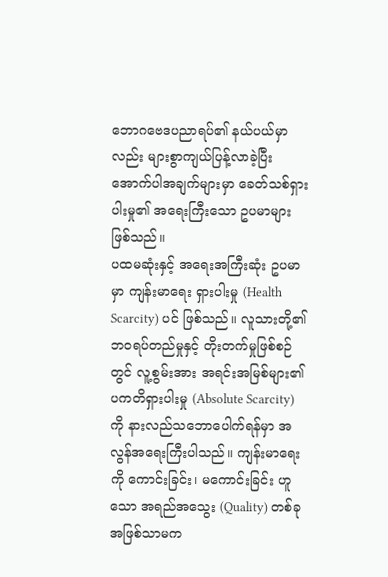ဘောဂဗေဒပညာရပ်၏ နယ်ပယ်မှာလည်း များစွာကျယ်ပြန့်လာခဲ့ပြီး အောက်ပါအချက်များမှာ ခေတ်သစ်ရှားပါးမှု၏ အရေးကြီးသော ဥပမာများ ဖြစ်သည်။
ပထမဆုံးနှင့် အရေးအကြီးဆုံး ဥပမာမှာ ကျန်းမာရေး ရှားပါးမှု (Health Scarcity) ပင် ဖြစ်သည်။ လူသားတို့၏ ဘဝရပ်တည်မှုနှင့် တိုးတက်မှုဖြစ်စဉ်တွင် လူ့စွမ်းအား အရင်းအမြစ်များ၏ ပကတိရှားပါးမှု (Absolute Scarcity) ကို နားလည်သဘောပေါက်ရန်မှာ အလွန်အရေးကြီးပါသည်။ ကျန်းမာရေးကို ကောင်းခြင်း၊ မကောင်းခြင်း ဟူသော အရည်အသွေး (Quality) တစ်ခုအဖြစ်သာမက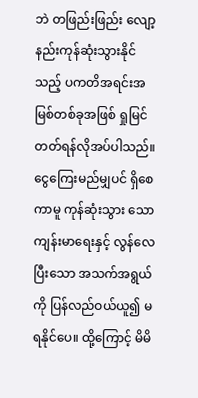ဘဲ တဖြည်းဖြည်း လျော့နည်းကုန်ဆုံးသွားနိုင်သည့် ပကတိအရင်းအမြစ်တစ်ခုအဖြစ် ရှုမြင်တတ်ရန်လိုအပ်ပါသည်။ ငွေကြေးမည်မျှပင် ရှိစေကာမူ ကုန်ဆုံးသွား သော ကျန်းမာရေးနှင့် လွန်လေပြီးသော အသက်အရွယ်ကို ပြန်လည်ဝယ်ယူ၍ မရနိုင်ပေ။ ထို့ကြောင့် မိမိ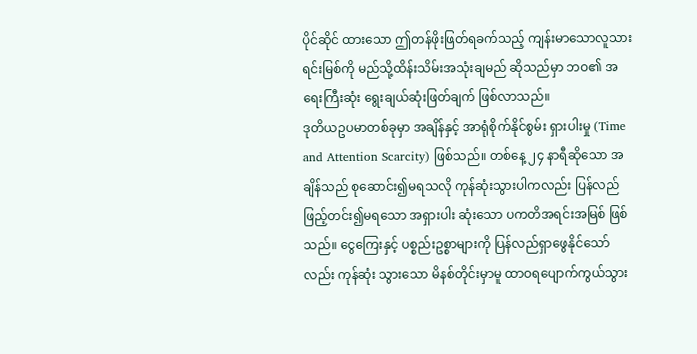ပိုင်ဆိုင် ထားသော ဤတန်ဖိုးဖြတ်ရခက်သည့် ကျန်းမာသောလူသားရင်းမြစ်ကို မည်သို့ထိန်းသိမ်းအသုံးချမည် ဆိုသည်မှာ ဘဝ၏ အရေးကြီးဆုံး ရွေးချယ်ဆုံးဖြတ်ချက် ဖြစ်လာသည်။
ဒုတိယဥပမာတစ်ခုမှာ အချိန်နှင့် အာရုံစိုက်နိုင်စွမ်း ရှားပါးမှု (Time and Attention Scarcity) ဖြစ်သည်။ တစ်နေ့ ၂၄ နာရီဆိုသော အချိန်သည် စုဆောင်း၍မရသလို ကုန်ဆုံးသွားပါကလည်း ပြန်လည်ဖြည့်တင်း၍မရသော အရှားပါး ဆုံးသော ပကတိအရင်းအမြစ် ဖြစ်သည်။ ငွေကြေးနှင့် ပစ္စည်းဥစ္စာများကို ပြန်လည်ရှာဖွေနိုင်သော်လည်း ကုန်ဆုံး သွားသော မိနစ်တိုင်းမှာမူ ထာဝရပျောက်ကွယ်သွား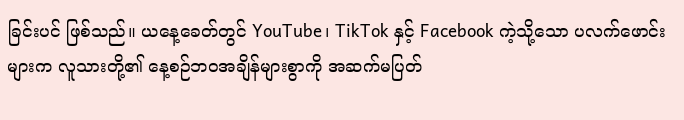ခြင်းပင် ဖြစ်သည်။ ယနေ့ခေတ်တွင် YouTube၊ TikTok နှင့် Facebook ကဲ့သို့သော ပလက်ဖောင်းများက လူသားတို့၏ နေ့စဉ်ဘဝအချိန်များစွာကို အဆက်မပြတ်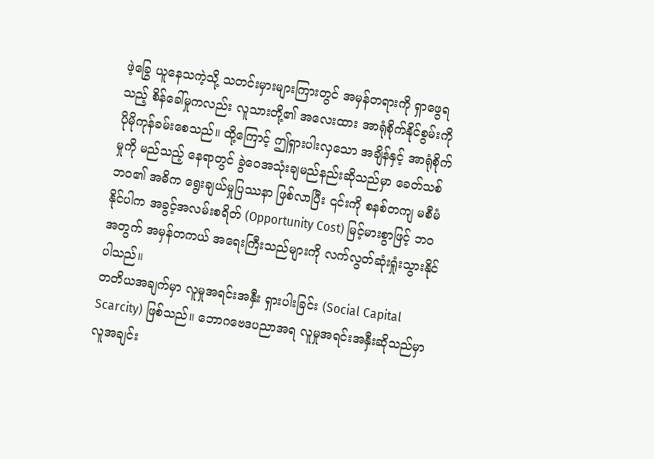ဖဲ့ခြွေ ယူနေသကဲ့သို့ သတင်းမှားများကြားတွင် အမှန်တရားကို ရှာဖွေရသည့် စိန်ခေါ်မှုကလည်း လူသားတို့၏ အလေးထား အာရုံစိုက်နိုင်စွမ်းကို ပိုမိုကုန်ခမ်းစေသည်။ ထို့ကြောင့် ဤရှားပါးလှသော အချိန်နှင့် အာရုံစိုက်မှုကို မည်သည့် နေရာတွင် ခွဲဝေအသုံးချမည်နည်းဆိုသည်မှာ ခေတ်သစ်ဘဝ၏ အဓိက ရွေးချယ်မှုပြဿနာ ဖြစ်လာပြီး ၎င်းကို စနစ်တကျ မစီမံနိုင်ပါက အခွင့်အလမ်းစရိတ် (Opportunity Cost) မြင့်မားစွာဖြင့် ဘဝအတွက် အမှန်တကယ် အရေးကြီးသည်များကို လက်လွတ်ဆုံးရှုံးသွားနိုင်ပါသည်။
တတိယအချက်မှာ လူမှုအရင်းအနှီး ရှားပါးခြင်း (Social Capital Scarcity) ဖြစ်သည်။ ဘောဂဗေဒပညာအရ လူမှုအရင်းအနှီးဆိုသည်မှာ လူအချင်း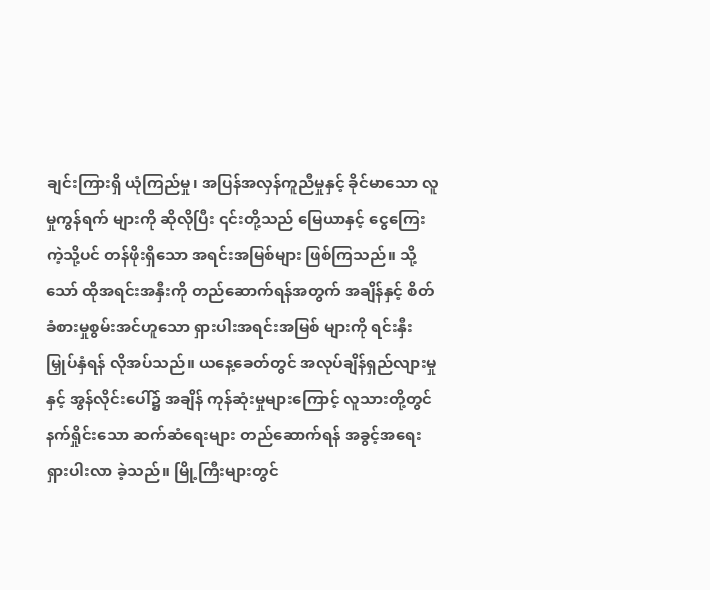ချင်းကြားရှိ ယုံကြည်မှု၊ အပြန်အလှန်ကူညီမှုနှင့် ခိုင်မာသော လူမှုကွန်ရက် များကို ဆိုလိုပြီး ၎င်းတို့သည် မြေယာနှင့် ငွေကြေးကဲ့သို့ပင် တန်ဖိုးရှိသော အရင်းအမြစ်များ ဖြစ်ကြသည်။ သို့သော် ထိုအရင်းအနှီးကို တည်ဆောက်ရန်အတွက် အချိန်နှင့် စိတ်ခံစားမှုစွမ်းအင်ဟူသော ရှားပါးအရင်းအမြစ် များကို ရင်းနှီးမြှုပ်နှံရန် လိုအပ်သည်။ ယနေ့ခေတ်တွင် အလုပ်ချိန်ရှည်လျားမှုနှင့် အွန်လိုင်းပေါ်၌ အချိန် ကုန်ဆုံးမှုများကြောင့် လူသားတို့တွင် နက်ရှိုင်းသော ဆက်ဆံရေးများ တည်ဆောက်ရန် အခွင့်အရေး ရှားပါးလာ ခဲ့သည်။ မြို့ကြီးများတွင်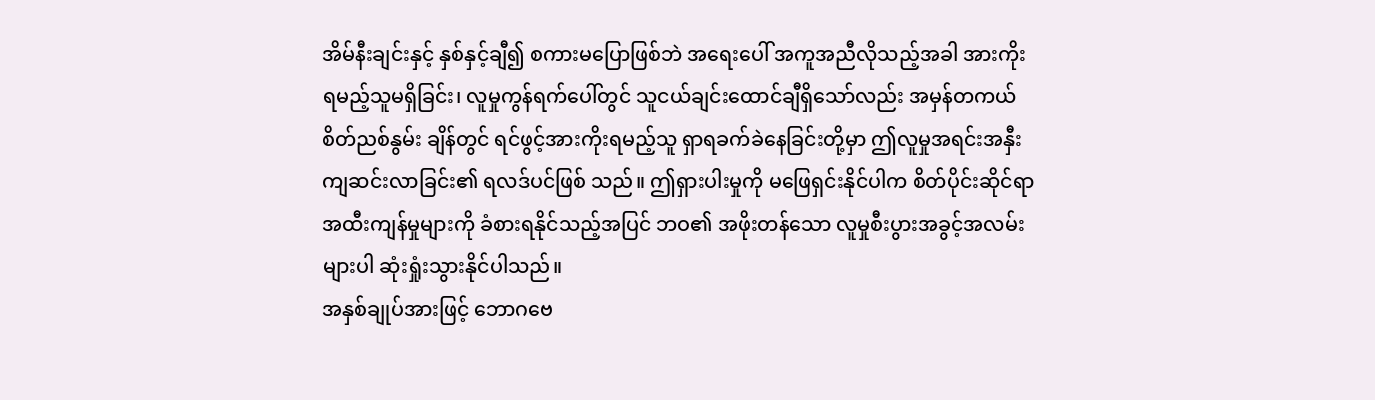အိမ်နီးချင်းနှင့် နှစ်နှင့်ချီ၍ စကားမပြောဖြစ်ဘဲ အရေးပေါ် အကူအညီလိုသည့်အခါ အားကိုးရမည့်သူမရှိခြင်း၊ လူမှုကွန်ရက်ပေါ်တွင် သူငယ်ချင်းထောင်ချီရှိသော်လည်း အမှန်တကယ် စိတ်ညစ်နွမ်း ချိန်တွင် ရင်ဖွင့်အားကိုးရမည့်သူ ရှာရခက်ခဲနေခြင်းတို့မှာ ဤလူမှုအရင်းအနှီး ကျဆင်းလာခြင်း၏ ရလဒ်ပင်ဖြစ် သည်။ ဤရှားပါးမှုကို မဖြေရှင်းနိုင်ပါက စိတ်ပိုင်းဆိုင်ရာ အထီးကျန်မှုများကို ခံစားရနိုင်သည့်အပြင် ဘဝ၏ အဖိုးတန်သော လူမှုစီးပွားအခွင့်အလမ်းများပါ ဆုံးရှုံးသွားနိုင်ပါသည်။
အနှစ်ချုပ်အားဖြင့် ဘောဂဗေ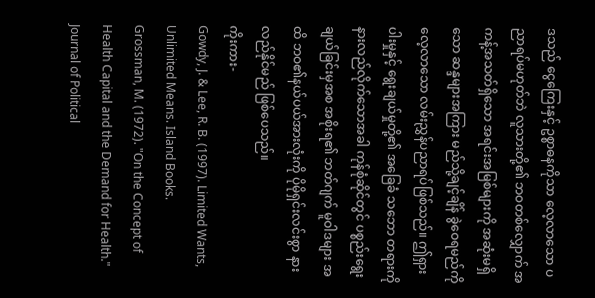ဒသည် ငွေကြေးနှင့် ဥစ္စာဓနကိုသာ လေ့လာသော ပညာရပ်မဟုတ်ဘဲ လူသားတို့၏ ဘဝတစ်လျှောက် အကန့်အသတ်ရှိသော အရင်းအမြစ်များကို အဆုံးမရှိသော ဆန္ဒများအကြား မည်သို့ချင့်ချိန် ခွဲဝေရမည်ကို လေ့လာသော လမ်းညွှန်ပညာရပ်ဖြစ်သည်။ ဤရှားပါးမှုနှင့် ရွေးချယ်မှုတို့၏ အခြေခံ သဘော တရားကို နားလည်လိုက်သောအခါ ကုန်စုံဆိုင်တွင် ပစ္စည်းရွေးချယ်ခြင်းမှအစ အစိုးရ၏ ဘတ်ဂျက် မူဝါဒများ အထိ ဘဝ၏နယ်ပယ်အားလုံးကို ပိုမိုရှင်းလင်းစွာ နားလည်နိုင်မည် ဖြစ်ပေသည်။
ကိုးကား-
Gowdy, J. & Lee, R. B. (1997). Limited Wants, Unlimited Means. Island Books.
Grossman, M. (1972). "On the Concept of Health Capital and the Demand for Health." Journal of Political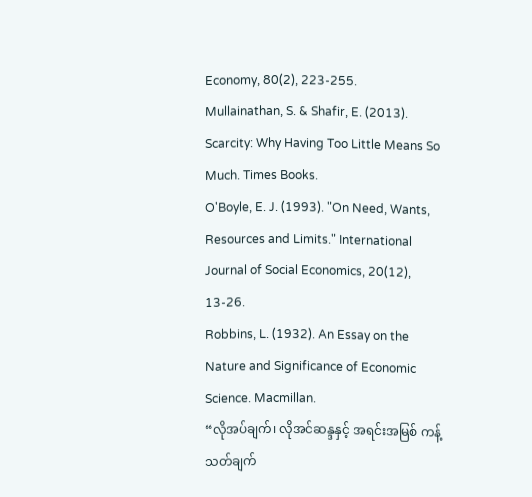Economy, 80(2), 223-255.
Mullainathan, S. & Shafir, E. (2013). Scarcity: Why Having Too Little Means So Much. Times Books.
O'Boyle, E. J. (1993). "On Need, Wants, Resources and Limits." International Journal of Social Economics, 20(12), 13-26.
Robbins, L. (1932). An Essay on the Nature and Significance of Economic Science. Macmillan.
“လိုအပ်ချက်၊ လိုအင်ဆန္ဒနှင့် အရင်းအမြစ် ကန့်သတ်ချက်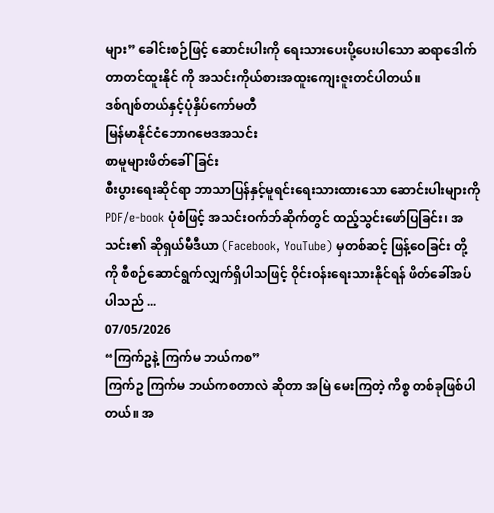များ” ခေါင်းစဉ်ဖြင့် ဆောင်းပါးကို ရေးသားပေးပို့ပေးပါသော ဆရာဒေါက်တာတင်ထူးနိုင် ကို အသင်းကိုယ်စားအထူးကျေးဇူးတင်ပါတယ်။
ဒစ်ဂျစ်တယ်နှင့်ပုံနှိပ်ကော်မတီ
မြန်မာနိုင်ငံဘောဂဗေဒအသင်း
စာမူများဖိတ်ခေါ်ခြင်း
စီးပွားရေးဆိုင်ရာ ဘာသာပြန်နှင့်မူရင်းရေးသားထားသော ဆောင်းပါးများကို PDF/e-book ပုံစံဖြင့် အသင်းဝက်ဘ်ဆိုက်တွင် ထည့်သွင်းဖော်ပြခြင်း၊ အသင်း၏ ဆိုရှယ်မီဒီယာ (Facebook, YouTube) မှတစ်ဆင့် ဖြန့်ဝေခြင်း တို့ကို စီစဉ်ဆောင်ရွက်လျှက်ရှိပါသဖြင့် ဝိုင်းဝန်းရေးသားနိုင်ရန် ဖိတ်ခေါ်အပ်ပါသည် ...
07/05/2026
“ကြက်ဥနဲ့ ကြက်မ ဘယ်ကစ”
ကြက်ဥ ကြက်မ ဘယ်ကစတာလဲ ဆိုတာ အမြဲ မေးကြတဲ့ ကိစ္စ တစ်ခုဖြစ်ပါတယ်။ အ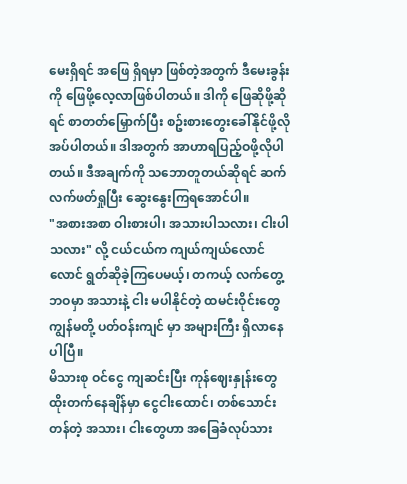မေးရှိရင် အဖြေ ရှိရမှာ ဖြစ်တဲ့အတွက် ဒီမေးခွန်းကို ဖြေဖို့လေ့လာဖြစ်ပါတယ်။ ဒါကို ဖြေဆိုဖို့ဆိုရင် စာတတ်မြှောက်ပြီး စဥ်းစားတွေးခေါ်နိုင်ဖို့လိုအပ်ပါတယ်။ ဒါအတွက် အာဟာရပြည့်ဝဖို့လိုပါတယ်။ ဒီအချက်ကို သဘောတူတယ်ဆိုရင် ဆက်လက်ဖတ်ရှုပြီး ဆွေးနွေးကြရအောင်ပါ။
"အစားအစာ ဝါးစားပါ၊ အသားပါသလား၊ ငါးပါသလား" လို့ ငယ်ငယ်က ကျယ်ကျယ်လောင်လောင် ရွတ်ဆိုခဲ့ကြပေမယ့်၊ တကယ့် လက်တွေ့ဘဝမှာ အသားနဲ့ ငါး မပါနိုင်တဲ့ ထမင်းဝိုင်းတွေ ကျွန်မတို့ ပတ်ဝန်းကျင် မှာ အများကြီး ရှိလာနေပါပြီ။
မိသားစု ဝင်ငွေ ကျဆင်းပြီး ကုန်ဈေးနှုန်းတွေ ထိုးတက်နေချိန်မှာ ငွေငါးထောင်၊ တစ်သောင်းတန်တဲ့ အသား၊ ငါးတွေဟာ အခြေခံလုပ်သား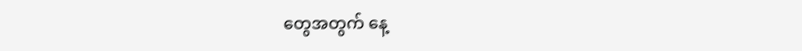တွေအတွက် နေ့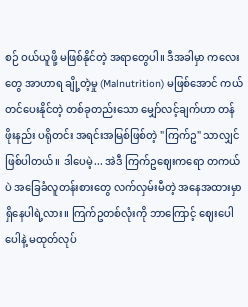စဉ် ဝယ်ယူဖို့ မဖြစ်နိုင်တဲ့ အရာတွေပါ။ ဒီအခါမှာ ကလေးတွေ အာဟာရ ချို့တဲ့မှု (Malnutrition) မဖြစ်အောင် ကယ်တင်ပေးနိုင်တဲ့ တစ်ခုတည်းသော မျှော်လင့်ချက်ဟာ တန်ဖိုးနည်း ပရိုတင်း အရင်းအမြစ်ဖြစ်တဲ့ "ကြက်ဥ" သာလျှင် ဖြစ်ပါတယ်။ ဒါပေမဲ့... အဲဒီ ကြက်ဥဈေးကရော တကယ်ပဲ အခြေခံလူတန်းစားတွေ လက်လှမ်းမီတဲ့ အနေအထားမှာ ရှိနေပါရဲ့လား။ ကြက်ဥတစ်လုံးကို ဘာကြောင့် ဈေးပေါပေါနဲ့ မထုတ်လုပ်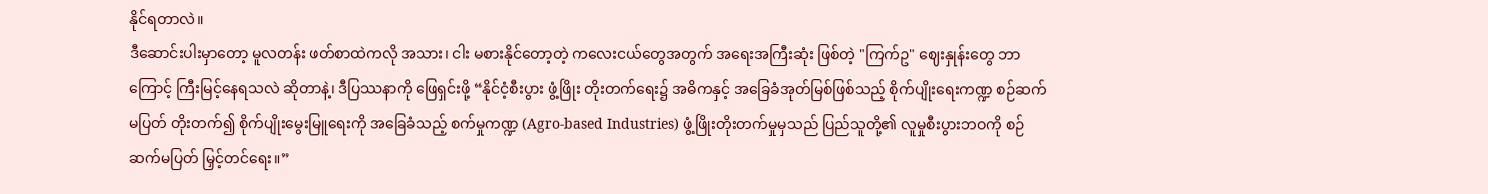နိုင်ရတာလဲ။
ဒီဆောင်းပါးမှာတော့ မူလတန်း ဖတ်စာထဲကလို အသား၊ ငါး မစားနိုင်တော့တဲ့ ကလေးငယ်တွေအတွက် အရေးအကြီးဆုံး ဖြစ်တဲ့ "ကြက်ဥ" ဈေးနှုန်းတွေ ဘာကြောင့် ကြီးမြင့်နေရသလဲ ဆိုတာနဲ့၊ ဒီပြဿနာကို ဖြေရှင်းဖို့ “နိုင်ငံ့စီးပွား ဖွံ့ဖြိုး တိုးတက်ရေး၌ အဓိကနှင့် အခြေခံအုတ်မြစ်ဖြစ်သည့် စိုက်ပျိုးရေးကဏ္ဍ စဉ်ဆက်မပြတ် တိုးတက်၍ စိုက်ပျိုးမွေးမြူရေးကို အခြေခံသည့် စက်မှုကဏ္ဍ (Agro-based Industries) ဖွံ့ဖြိုးတိုးတက်မှုမှသည် ပြည်သူတို့၏ လူမှုစီးပွားဘဝကို စဉ်ဆက်မပြတ် မြှင့်တင်ရေး။”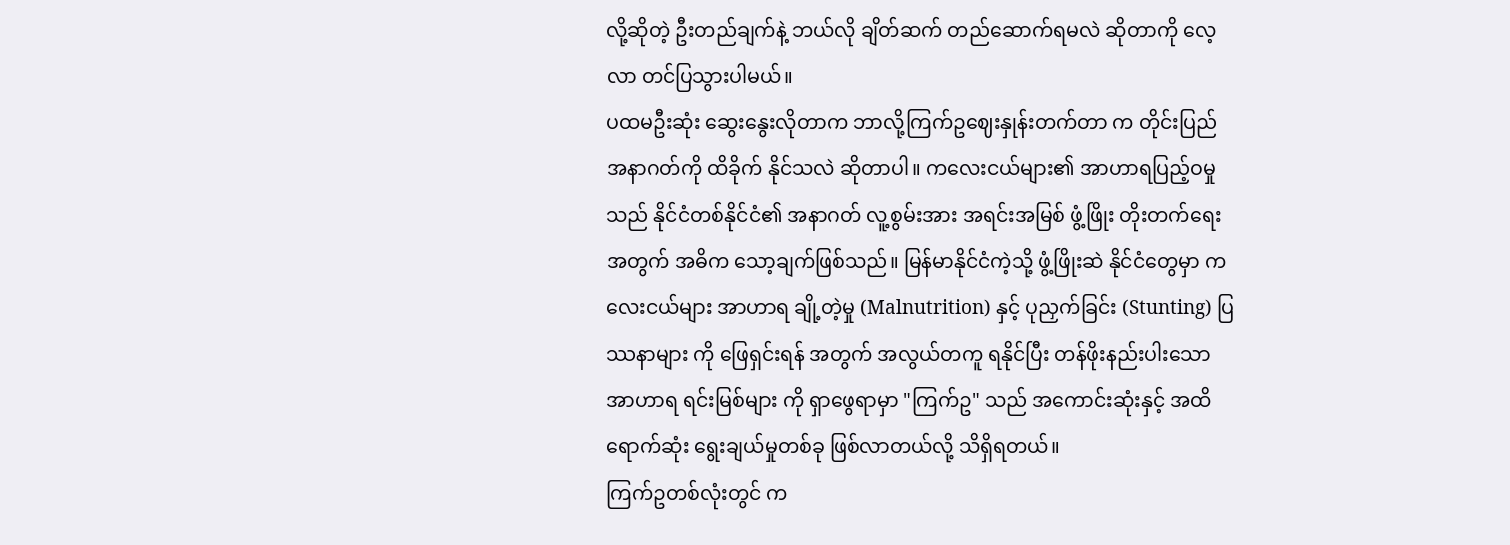လို့ဆိုတဲ့ ဦးတည်ချက်နဲ့ ဘယ်လို ချိတ်ဆက် တည်ဆောက်ရမလဲ ဆိုတာကို လေ့လာ တင်ပြသွားပါမယ်။
ပထမဦးဆုံး ဆွေးနွေးလိုတာက ဘာလို့ကြက်ဥဈေးနှုန်းတက်တာ က တိုင်းပြည် အနာဂတ်ကို ထိခိုက် နိုင်သလဲ ဆိုတာပါ။ ကလေးငယ်များ၏ အာဟာရပြည့်ဝမှုသည် နိုင်ငံတစ်နိုင်ငံ၏ အနာဂတ် လူ့စွမ်းအား အရင်းအမြစ် ဖွံ့ဖြိုး တိုးတက်ရေးအတွက် အဓိက သော့ချက်ဖြစ်သည်။ မြန်မာနိုင်ငံကဲ့သို့ ဖွံ့ဖြိုးဆဲ နိုင်ငံတွေမှာ ကလေးငယ်များ အာဟာရ ချို့တဲ့မှု (Malnutrition) နှင့် ပုညှက်ခြင်း (Stunting) ပြဿနာများ ကို ဖြေရှင်းရန် အတွက် အလွယ်တကူ ရနိုင်ပြီး တန်ဖိုးနည်းပါးသော အာဟာရ ရင်းမြစ်များ ကို ရှာဖွေရာမှာ "ကြက်ဥ" သည် အကောင်းဆုံးနှင့် အထိရောက်ဆုံး ရွေးချယ်မှုတစ်ခု ဖြစ်လာတယ်လို့ သိရှိရတယ်။
ကြက်ဥတစ်လုံးတွင် က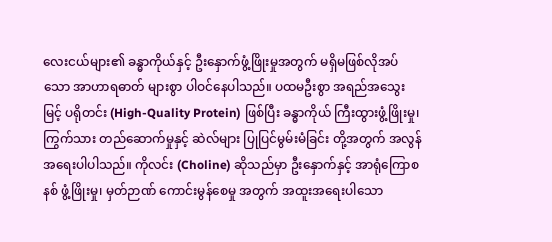လေးငယ်များ၏ ခန္ဓာကိုယ်နှင့် ဦးနှောက်ဖွံ့ဖြိုးမှုအတွက် မရှိမဖြစ်လိုအပ်သော အာဟာရဓာတ် များစွာ ပါဝင်နေပါသည်။ ပထမဦးစွာ အရည်အသွေးမြင့် ပရိုတင်း (High-Quality Protein) ဖြစ်ပြီး ခန္ဓာကိုယ် ကြီးထွားဖွံ့ဖြိုးမှု၊ ကြွက်သား တည်ဆောက်မှုနှင့် ဆဲလ်များ ပြုပြင်မွမ်းမံခြင်း တို့အတွက် အလွန် အရေးပါပါသည်။ ကိုလင်း (Choline) ဆိုသည်မှာ ဦးနှောက်နှင့် အာရုံကြောစနစ် ဖွံ့ဖြိုးမှု၊ မှတ်ဉာဏ် ကောင်းမွန်စေမှု အတွက် အထူးအရေးပါသော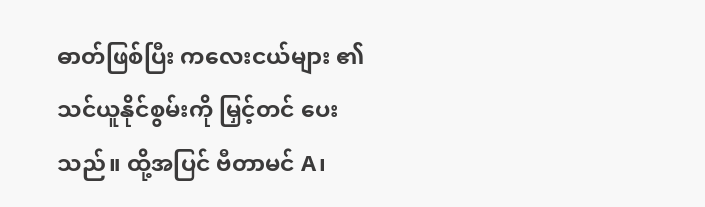ဓာတ်ဖြစ်ပြီး ကလေးငယ်များ ၏ သင်ယူနိုင်စွမ်းကို မြှင့်တင် ပေးသည်။ ထို့အပြင် ဗီတာမင် A၊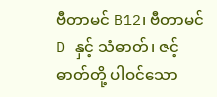ဗီတာမင် B12၊ ဗီတာမင် D နှင့် သံဓာတ်၊ ဇင့်ဓာတ်တို့ ပါဝင်သော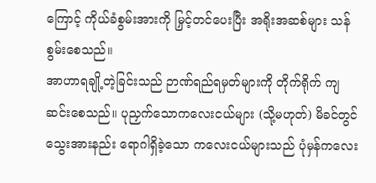ကြောင့် ကိုယ်ခံစွမ်းအားကို မြှင့်တင်ပေးပြီး အရိုးအဆစ်များ သန်စွမ်းစေသည်။
အာဟာရချို့တဲ့ခြင်းသည် ဉာဏ်ရည်ရမှတ်များကို တိုက်ရိုက် ကျဆင်းစေသည်။ ပုညှက်သောကလေးငယ်များ (သို့မဟုတ်) မိခင်တွင် သွေးအားနည်း ရောဂါရှိခဲ့သော ကလေးငယ်များသည် ပုံမှန်ကလေး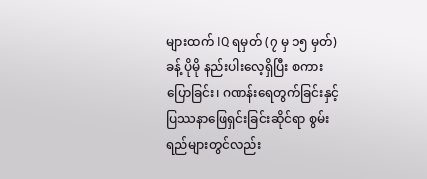များထက် IQ ရမှတ် (၇ မှ ၁၅ မှတ်) ခန့် ပိုမို နည်းပါးလေ့ရှိပြီး စကားပြောခြင်း၊ ဂဏန်းရေတွက်ခြင်းနှင့် ပြဿနာဖြေရှင်းခြင်းဆိုင်ရာ စွမ်းရည်များတွင်လည်း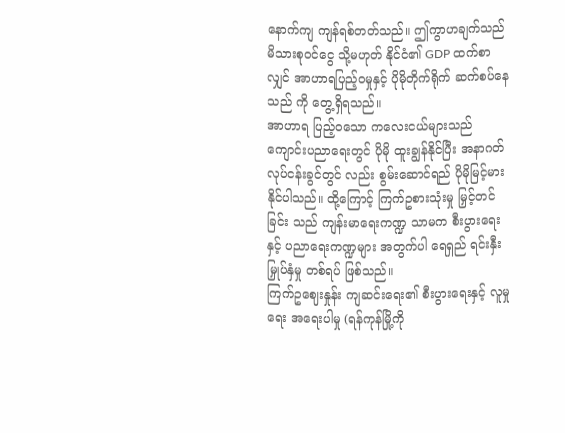နောက်ကျ ကျန်ရစ်တတ်သည်။ ဤကွာဟချက်သည် မိသားစုဝင်ငွေ သို့မဟုတ် နိုင်ငံ၏ GDP ထက်စာလျှင် အာဟာရပြည့်ဝမှုနှင့် ပိုမိုတိုက်ရိုက် ဆက်စပ်နေသည် ကို တွေ့ရှိရသည်။
အာဟာရ ပြည့်ဝသော ကလေးငယ်များသည် ကျောင်းပညာရေးတွင် ပိုမို ထူးချွန်နိုင်ပြီး အနာဂတ် လုပ်ငန်းခွင်တွင် လည်း စွမ်းဆောင်ရည် ပိုမိုမြင့်မားနိုင်ပါသည်။ ထို့ကြောင့် ကြက်ဥစားသုံးမှု မြှင့်တင်ခြင်း သည် ကျန်းမာရေးကဏ္ဍ သာမက စီးပွားရေးနှင့် ပညာရေးကဏ္ဍများ အတွက်ပါ ရေရှည် ရင်းနှီးမြှုပ်နှံမှု တစ်ရပ် ဖြစ်သည်။
ကြက်ဥဈေးနှုန်း ကျဆင်းရေး၏ စီးပွားရေးနှင့် လူမှုရေး အရေးပါမှု (ရန်ကုန်မြို့ကို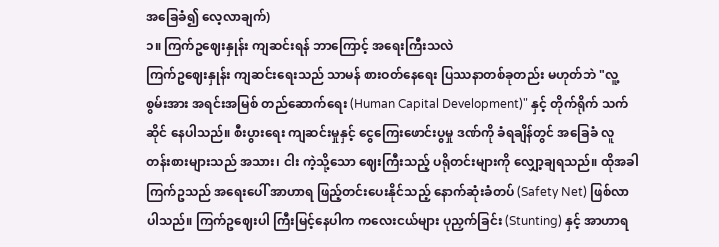အခြေခံ၍ လေ့လာချက်)
၁။ ကြက်ဥဈေးနှုန်း ကျဆင်းရန် ဘာကြောင့် အရေးကြီးသလဲ
ကြက်ဥဈေးနှုန်း ကျဆင်းရေးသည် သာမန် စားဝတ်နေရေး ပြဿနာတစ်ခုတည်း မဟုတ်ဘဲ "လူ့စွမ်းအား အရင်းအမြစ် တည်ဆောက်ရေး (Human Capital Development)" နှင့် တိုက်ရိုက် သက်ဆိုင် နေပါသည်။ စီးပွားရေး ကျဆင်းမှုနှင့် ငွေကြေးဖောင်းပွမှု ဒဏ်ကို ခံရချိန်တွင် အခြေခံ လူတန်းစားများသည် အသား၊ ငါး ကဲ့သို့သော ဈေးကြီးသည့် ပရိုတင်းများကို လျှော့ချရသည်။ ထိုအခါ ကြက်ဥသည် အရေးပေါ် အာဟာရ ဖြည့်တင်းပေးနိုင်သည့် နောက်ဆုံးခံတပ် (Safety Net) ဖြစ်လာ ပါသည်။ ကြက်ဥဈေးပါ ကြီးမြင့်နေပါက ကလေးငယ်များ ပုညှက်ခြင်း (Stunting) နှင့် အာဟာရ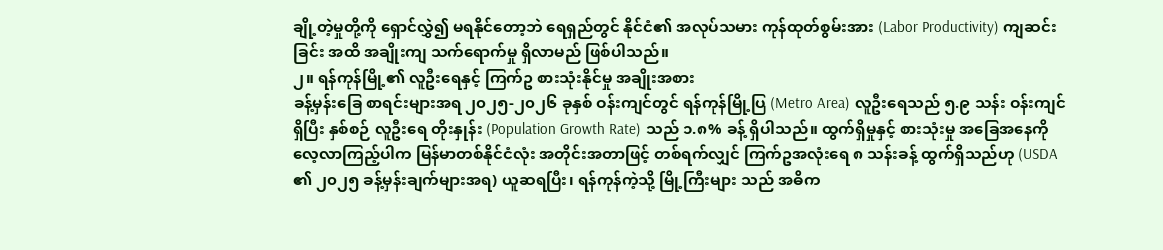ချို့တဲ့မှုတို့ကို ရှောင်လွှဲ၍ မရနိုင်တော့ဘဲ ရေရှည်တွင် နိုင်ငံ၏ အလုပ်သမား ကုန်ထုတ်စွမ်းအား (Labor Productivity) ကျဆင်းခြင်း အထိ အချိုးကျ သက်ရောက်မှု ရှိလာမည် ဖြစ်ပါသည်။
၂။ ရန်ကုန်မြို့၏ လူဦးရေနှင့် ကြက်ဥ စားသုံးနိုင်မှု အချိုးအစား
ခန့်မှန်းခြေ စာရင်းများအရ ၂၀၂၅-၂၀၂၆ ခုနှစ် ဝန်းကျင်တွင် ရန်ကုန်မြို့ပြ (Metro Area) လူဦးရေသည် ၅.၉ သန်း ဝန်းကျင်ရှိပြီး နှစ်စဉ် လူဦးရေ တိုးနှုန်း (Population Growth Rate) သည် ၁.၈% ခန့် ရှိပါသည်။ ထွက်ရှိမှုနှင့် စားသုံးမှု အခြေအနေကို လေ့လာကြည့်ပါက မြန်မာတစ်နိုင်ငံလုံး အတိုင်းအတာဖြင့် တစ်ရက်လျှင် ကြက်ဥအလုံးရေ ၈ သန်းခန့် ထွက်ရှိသည်ဟု (USDA ၏ ၂၀၂၅ ခန့်မှန်းချက်များအရ) ယူဆရပြီး၊ ရန်ကုန်ကဲ့သို့ မြို့ကြီးများ သည် အဓိက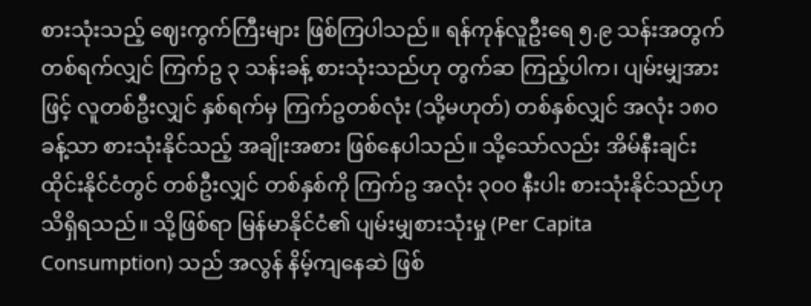စားသုံးသည့် ဈေးကွက်ကြီးများ ဖြစ်ကြပါသည်။ ရန်ကုန်လူဦးရေ ၅.၉ သန်းအတွက် တစ်ရက်လျှင် ကြက်ဥ ၃ သန်းခန့် စားသုံးသည်ဟု တွက်ဆ ကြည့်ပါက၊ ပျမ်းမျှအားဖြင့် လူတစ်ဦးလျှင် နှစ်ရက်မှ ကြက်ဥတစ်လုံး (သို့မဟုတ်) တစ်နှစ်လျှင် အလုံး ၁၈၀ ခန့်သာ စားသုံးနိုင်သည့် အချိုးအစား ဖြစ်နေပါသည်။ သို့သော်လည်း အိမ်နီးချင်း ထိုင်းနိုင်ငံတွင် တစ်ဦးလျှင် တစ်နှစ်ကို ကြက်ဥ အလုံး ၃၀၀ နီးပါး စားသုံးနိုင်သည်ဟု သိရှိရသည်။ သို့ဖြစ်ရာ မြန်မာနိုင်ငံ၏ ပျမ်းမျှစားသုံးမှု (Per Capita Consumption) သည် အလွန် နိမ့်ကျနေဆဲ ဖြစ်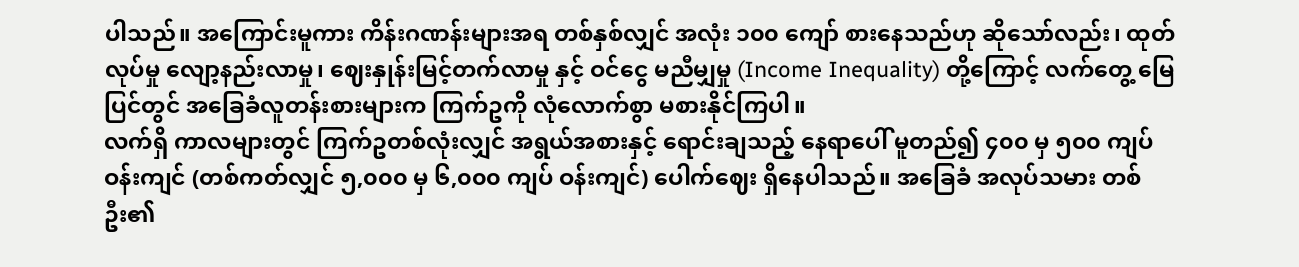ပါသည်။ အကြောင်းမူကား ကိန်းဂဏန်းများအရ တစ်နှစ်လျှင် အလုံး ၁၀၀ ကျော် စားနေသည်ဟု ဆိုသော်လည်း၊ ထုတ်လုပ်မှု လျော့နည်းလာမှု၊ ဈေးနှုန်းမြင့်တက်လာမှု နှင့် ဝင်ငွေ မညီမျှမှု (Income Inequality) တို့ကြောင့် လက်တွေ့ မြေပြင်တွင် အခြေခံလူတန်းစားများက ကြက်ဥကို လုံလောက်စွာ မစားနိုင်ကြပါ။
လက်ရှိ ကာလများတွင် ကြက်ဥတစ်လုံးလျှင် အရွယ်အစားနှင့် ရောင်းချသည့် နေရာပေါ် မူတည်၍ ၄၀၀ မှ ၅၀၀ ကျပ် ဝန်းကျင် (တစ်ကတ်လျှင် ၅,၀၀၀ မှ ၆,၀၀၀ ကျပ် ဝန်းကျင်) ပေါက်ဈေး ရှိနေပါသည်။ အခြေခံ အလုပ်သမား တစ်ဦး၏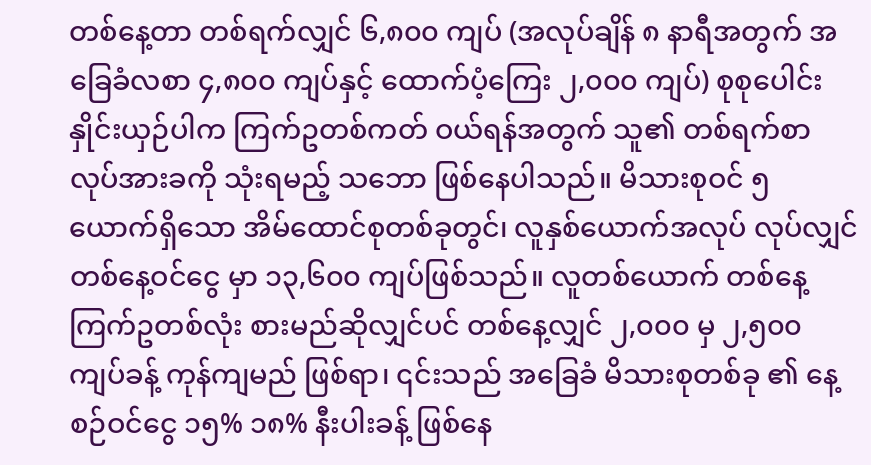တစ်နေ့တာ တစ်ရက်လျှင် ၆,၈၀၀ ကျပ် (အလုပ်ချိန် ၈ နာရီအတွက် အခြေခံလစာ ၄,၈၀၀ ကျပ်နှင့် ထောက်ပံ့ကြေး ၂,၀၀၀ ကျပ်) စုစုပေါင်း နှိုင်းယှဉ်ပါက ကြက်ဥတစ်ကတ် ဝယ်ရန်အတွက် သူ၏ တစ်ရက်စာ လုပ်အားခကို သုံးရမည့် သဘော ဖြစ်နေပါသည်။ မိသားစုဝင် ၅ ယောက်ရှိသော အိမ်ထောင်စုတစ်ခုတွင်၊ လူနှစ်ယောက်အလုပ် လုပ်လျှင် တစ်နေ့ဝင်ငွေ မှာ ၁၃,၆၀၀ ကျပ်ဖြစ်သည်။ လူတစ်ယောက် တစ်နေ့ ကြက်ဥတစ်လုံး စားမည်ဆိုလျှင်ပင် တစ်နေ့လျှင် ၂,၀၀၀ မှ ၂,၅၀၀ ကျပ်ခန့် ကုန်ကျမည် ဖြစ်ရာ၊ ၎င်းသည် အခြေခံ မိသားစုတစ်ခု ၏ နေ့စဉ်ဝင်ငွေ ၁၅% ၁၈% နီးပါးခန့် ဖြစ်နေ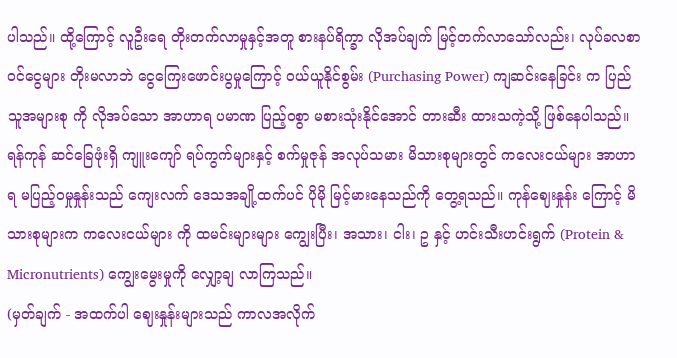ပါသည်။ ထို့ကြောင့် လူဦးရေ တိုးတက်လာမှုနှင့်အတူ စားနပ်ရိက္ခာ လိုအပ်ချက် မြင့်တက်လာသော်လည်း၊ လုပ်ခလစာ ဝင်ငွေများ တိုးမလာဘဲ ငွေကြေးဖောင်းပွမှုကြောင့် ဝယ်ယူနိုင်စွမ်း (Purchasing Power) ကျဆင်းနေခြင်း က ပြည်သူအများစု ကို လိုအပ်သော အာဟာရ ပမာဏ ပြည့်ဝစွာ မစားသုံးနိုင်အောင် တားဆီး ထားသကဲ့သို့ ဖြစ်နေပါသည်။ ရန်ကုန် ဆင်ခြေဖုံးရှိ ကျူးကျော် ရပ်ကွက်များနှင့် စက်မှုဇုန် အလုပ်သမား မိသားစုများတွင် ကလေးငယ်များ အာဟာရ မပြည့်ဝမှုနှုန်းသည် ကျေးလက် ဒေသအချို့ထက်ပင် ပိုမို မြင့်မားနေသည်ကို တွေ့ရသည်။ ကုန်ဈေးနှုန်း ကြောင့် မိသားစုများက ကလေးငယ်များ ကို ထမင်းများများ ကျွေးပြီး၊ အသား၊ ငါး၊ ဥ နှင့် ဟင်းသီးဟင်းရွက် (Protein & Micronutrients) ကျွေးမွေးမှုကို လျှော့ချ လာကြသည်။
(မှတ်ချက် - အထက်ပါ ဈေးနှုန်းများသည် ကာလအလိုက်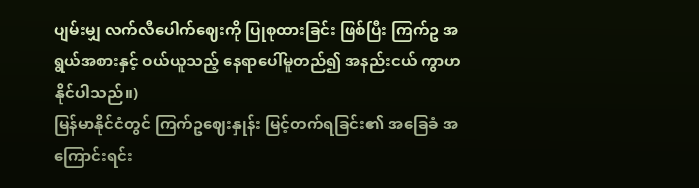ပျမ်းမျှ လက်လီပေါက်ဈေးကို ပြုစုထားခြင်း ဖြစ်ပြီး ကြက်ဥ အရွယ်အစားနှင့် ဝယ်ယူသည့် နေရာပေါ်မူတည်၍ အနည်းငယ် ကွာဟနိုင်ပါသည်။)
မြန်မာနိုင်ငံတွင် ကြက်ဥဈေးနှုန်း မြင့်တက်ရခြင်း၏ အခြေခံ အကြောင်းရင်း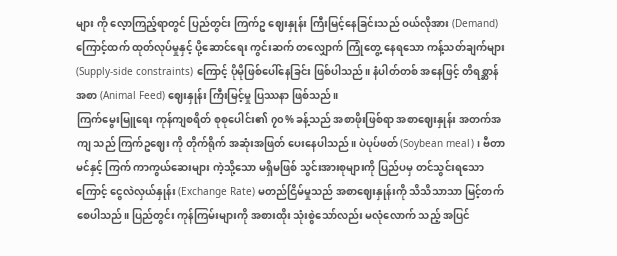များ ကို လေ့ာကြည့်ရာတွင် ပြည်တွင်း ကြက်ဥ ဈေးနှုန်း ကြီးမြင့်နေခြင်းသည် ဝယ်လိုအား (Demand) ကြောင့်ထက် ထုတ်လုပ်မှုနှင့် ပို့ဆောင်ရေး ကွင်းဆက် တလျှောက် ကြုံတွေ့ နေရသော ကန့်သတ်ချက်များ (Supply-side constraints) ကြောင့် ပိုမိုဖြစ်ပေါ်နေခြင်း ဖြစ်ပါသည်။ နံပါတ်တစ် အနေဖြင့် တိရစ္ဆာန်အစာ (Animal Feed) ဈေးနှုန်း ကြီးမြင့်မှု ပြဿနာ ဖြစ်သည်။
ကြက်မွေးမြူရေး ကုန်ကျစရိတ် စုစုပေါင်း၏ ၇၀% ခန့်သည် အစာဖိုးဖြစ်ရာ အစာဈေးနှုန်း အတက်အကျ သည် ကြက်ဥဈေး ကို တိုက်ရိုက် အဆုံးအဖြတ် ပေးနေပါသည်။ ပဲပုပ်ဖတ် (Soybean meal)၊ ဗီတာမင်နှင့် ကြက် ကာကွယ်ဆေးများ ကဲ့သို့သော မရှိမဖြစ် သွင်းအားစုများကို ပြည်ပမှ တင်သွင်းရသောကြောင့် ငွေလဲလှယ်နှုန်း (Exchange Rate) မတည်ငြိမ်မှုသည် အစာဈေးနှုန်းကို သိသိသာသာ မြင့်တက် စေပါသည်။ ပြည်တွင်း ကုန်ကြမ်းများကို အစားထိုး သုံးစွဲသော်လည်း မလုံလောက် သည့် အပြင်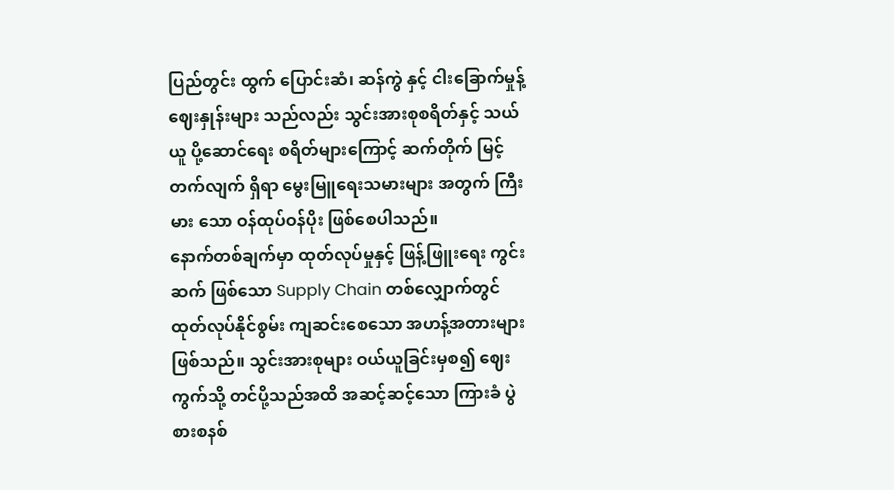ပြည်တွင်း ထွက် ပြောင်းဆံ၊ ဆန်ကွဲ နှင့် ငါးခြောက်မှုန့် ဈေးနှုန်းများ သည်လည်း သွင်းအားစုစရိတ်နှင့် သယ်ယူ ပို့ဆောင်ရေး စရိတ်များကြောင့် ဆက်တိုက် မြင့်တက်လျက် ရှိရာ မွေးမြူရေးသမားများ အတွက် ကြီးမား သော ဝန်ထုပ်ဝန်ပိုး ဖြစ်စေပါသည်။
နောက်တစ်ချက်မှာ ထုတ်လုပ်မှုနှင့် ဖြန့်ဖြူးရေး ကွင်းဆက် ဖြစ်သော Supply Chain တစ်လျှောက်တွင် ထုတ်လုပ်နိုင်စွမ်း ကျဆင်းစေသော အဟန့်အတားများ ဖြစ်သည်။ သွင်းအားစုများ ဝယ်ယူခြင်းမှစ၍ ဈေးကွက်သို့ တင်ပို့သည်အထိ အဆင့်ဆင့်သော ကြားခံ ပွဲစားစနစ်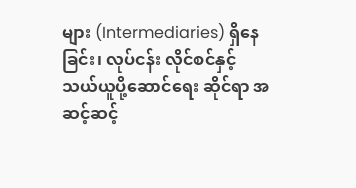များ (Intermediaries) ရှိနေခြင်း၊ လုပ်ငန်း လိုင်စင်နှင့် သယ်ယူပို့ဆောင်ရေး ဆိုင်ရာ အဆင့်ဆင့်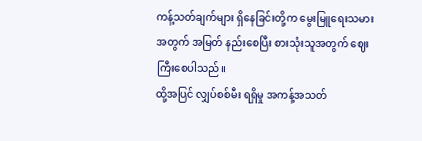ကန့်သတ်ချက်များ ရှိနေခြင်းတို့က မွေးမြူရေးသမား အတွက် အမြတ် နည်းစေပြီး စားသုံးသူအတွက် ဈေးကြီးစေပါသည်။
ထို့အပြင် လျှပ်စစ်မီး ရရှိမှု အကန့်အသတ်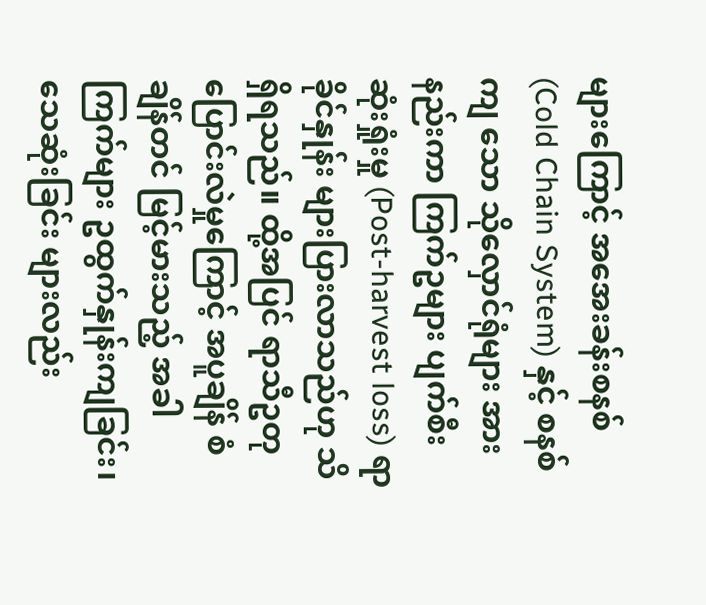များကြောင့် အအေးခန်းစနစ် (Cold Chain System) နှင့် စနစ်ကျ သော သိုလှောင်ရုံများ အားနည်းကာ ကြက်ဥများ ပျက်စီးဆုံးရှုံးမှု (Post-harvest loss) ရာခိုင်နှုန်း များပြားလာသည်ဟု သိရှိရသည်။ ထို့အပြင် ရာသီဥတုပြောင်းလဲမှုကြောင့် အပူချိန် စံချိန်တင် မြင့်မားသည့် အခါ ကြက်များ ဥထွက်နှုန်းကျခြင်း၊ သေဆုံးခြင်း များလည်း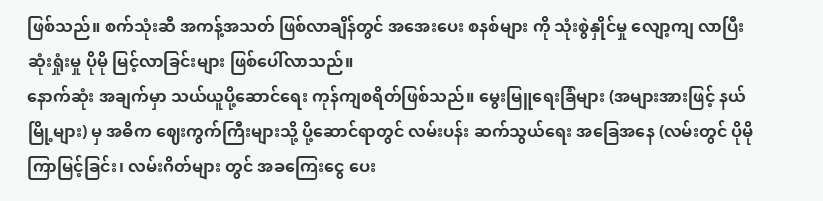ဖြစ်သည်။ စက်သုံးဆီ အကန့်အသတ် ဖြစ်လာချိန်တွင် အအေးပေး စနစ်များ ကို သုံးစွဲနှိုင်မှု လျော့ကျ လာပြီး ဆုံးရှုံးမှု ပိုမို မြင့်လာခြင်းများ ဖြစ်ပေါ်လာသည်။
နောက်ဆုံး အချက်မှာ သယ်ယူပို့ဆောင်ရေး ကုန်ကျစရိတ်ဖြစ်သည်။ မွေးမြူရေးခြံများ (အများအားဖြင့် နယ်မြို့များ) မှ အဓိက ဈေးကွက်ကြီးများသို့ ပို့ဆောင်ရာတွင် လမ်းပန်း ဆက်သွယ်ရေး အခြေအနေ (လမ်းတွင် ပိုမိုကြာမြင့်ခြင်း၊ လမ်းဂိတ်များ တွင် အခကြေးငွေ ပေး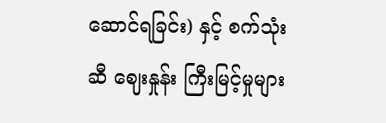ဆောင်ရခြင်း) နှင့် စက်သုံးဆီ ဈေးနှုန်း ကြီးမြင့်မှုများ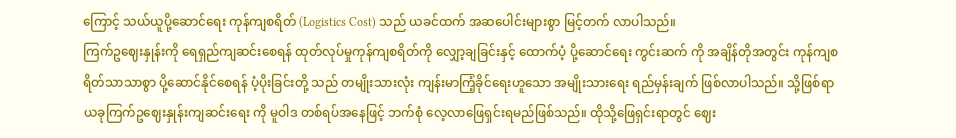ကြောင့် သယ်ယူပို့ဆောင်ရေး ကုန်ကျစရိတ် (Logistics Cost) သည် ယခင်ထက် အဆပေါင်းများစွာ မြင့်တက် လာပါသည်။
ကြက်ဥဈေးနှုန်းကို ရေရှည်ကျဆင်းစေရန် ထုတ်လုပ်မှုကုန်ကျစရိတ်ကို လျှော့ချခြင်းနှင့် ထောက်ပံ့ ပို့ဆောင်ရေး ကွင်းဆက် ကို အချိန်တိုအတွင်း ကုန်ကျစရိတ်သာသာစွာ ပို့ဆောင်နိုင်စေရန် ပံ့ပိုးခြင်းတို့ သည် တမျိုးသားလုံး ကျန်းမာကြံ့ခိုင်ရေးဟူသော အမျိုးသားရေး ရည်မှန်းချက် ဖြစ်လာပါသည်။ သို့ဖြစ်ရာ ယခုကြက်ဥဈေးနှုန်းကျဆင်းရေး ကို မူဝါဒ တစ်ရပ်အနေဖြင့် ဘက်စုံ လေ့လာဖြေရှင်းရမည်ဖြစ်သည်။ ထိုသို့ဖြေရှင်းရာတွင် ဈေး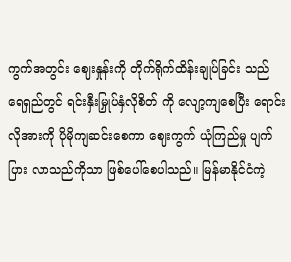ကွက်အတွင်း ဈေးနှုန်းကို တိုက်ရိုက်ထိန်းချုပ်ခြင်း သည် ရေရှည်တွင် ရင်းနှီးမြှုပ်နှံလိုစိတ် ကို လျော့ကျစေပြီး ရောင်းလိုအားကို ပိုမိုကျဆင်းစေကာ ဈေးကွက် ယုံကြည်မှု ပျက်ပြား လာသည်ကိုသာ ဖြစ်ပေါ်စေပါသည်။ မြန်မာနိုင်ငံကဲ့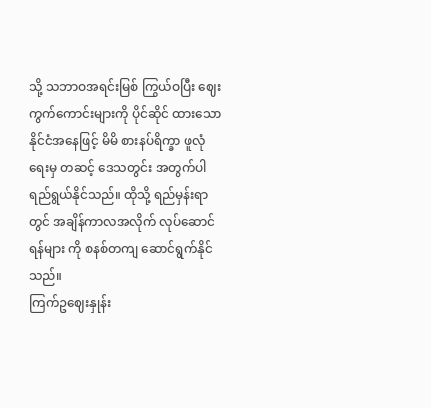သို့ သဘာဝအရင်းမြစ် ကြွယ်ဝပြီး ဈေးကွက်ကောင်းများကို ပိုင်ဆိုင် ထားသော နိုင်ငံအနေဖြင့် မိမိ စားနပ်ရိက္ခာ ဖူလုံရေးမှ တဆင့် ဒေသတွင်း အတွက်ပါ ရည်ရွယ်နိုင်သည်။ ထိုသို့ ရည်မှန်းရာတွင် အချိန်ကာလအလိုက် လုပ်ဆောင်ရန်များ ကို စနစ်တကျ ဆောင်ရွက်နိုင်သည်။
ကြက်ဥဈေးနှုန်း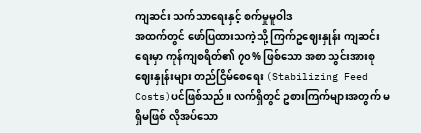ကျဆင်း သက်သာရေးနှင့် စက်မှုမူဝါဒ
အထက်တွင် ဖော်ပြထားသကဲ့သို့ ကြက်ဥဈေးနှုန်း ကျဆင်းရေးမှာ ကုန်ကျစရိတ်၏ ၇၀% ဖြစ်သော အစာ သွင်းအားစု ဈေးနှုန်းများ တည်ငြိမ်စေရေး (Stabilizing Feed Costs)ပင်ဖြစ်သည်။ လက်ရှိတွင် ဥစားကြက်များအတွက် မရှိမဖြစ် လိုအပ်သော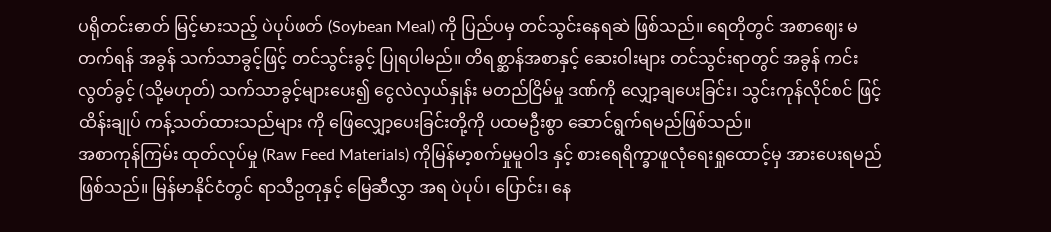ပရိုတင်းဓာတ် မြင့်မားသည့် ပဲပုပ်ဖတ် (Soybean Meal) ကို ပြည်ပမှ တင်သွင်းနေရဆဲ ဖြစ်သည်။ ရေတိုတွင် အစာဈေး မတက်ရန် အခွန် သက်သာခွင့်ဖြင့် တင်သွင်းခွင့် ပြုရပါမည်။ တိရစ္ဆာန်အစာနှင့် ဆေးဝါးများ တင်သွင်းရာတွင် အခွန် ကင်းလွတ်ခွင့် (သို့မဟုတ်) သက်သာခွင့်များပေး၍ ငွေလဲလှယ်နှုန်း မတည်ငြိမ်မှု ဒဏ်ကို လျှော့ချပေးခြင်း၊ သွင်းကုန်လိုင်စင် ဖြင့် ထိန်းချုပ် ကန့်သတ်ထားသည်များ ကို ဖြေလျှော့ပေးခြင်းတို့ကို ပထမဦးစွာ ဆောင်ရွက်ရမည်ဖြစ်သည်။
အစာကုန်ကြမ်း ထုတ်လုပ်မှု (Raw Feed Materials) ကိုမြန်မာ့စက်မှုမူဝါဒ နှင့် စားရေရိက္ခာဖူလုံရေးရှုထောင့်မှ အားပေးရမည် ဖြစ်သည်။ မြန်မာနိုင်ငံတွင် ရာသီဥတုနှင့် မြေဆီလွှာ အရ ပဲပုပ်၊ ပြောင်း၊ နေ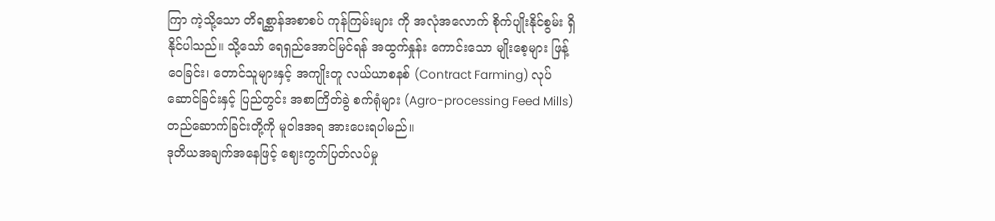ကြာ ကဲ့သို့သော တိရစ္ဆာန်အစာစပ် ကုန်ကြမ်းများ ကို အလုံအလောက် စိုက်ပျိုးနိုင်စွမ်း ရှိနိုင်ပါသည်။ သို့သော် ရေရှည်အောင်မြင်ရန် အထွက်နှုန်း ကောင်းသော မျိုးစေ့များ ဖြန့်ဝေခြင်း၊ တောင်သူများနှင့် အကျိုးတူ လယ်ယာစနစ် (Contract Farming) လုပ်ဆောင်ခြင်းနှင့် ပြည်တွင်း အစာကြိတ်ခွဲ စက်ရုံများ (Agro-processing Feed Mills) တည်ဆောက်ခြင်းတို့ကို မူဝါဒအရ အားပေးရပါမည်။
ဒုတိယအချက်အနေဖြင့် ဈေးကွက်ပြတ်လပ်မှု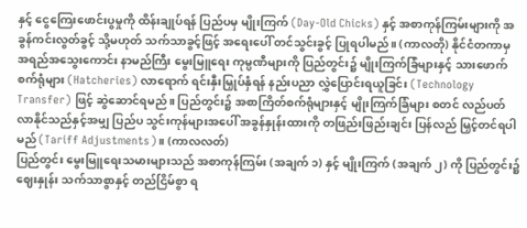နှင့် ငွေကြေးဖောင်းပွမှုကို ထိန်းချုပ်ရန် ပြည်ပမှ မျိုးကြက် (Day-Old Chicks) နှင့် အစာကုန်ကြမ်းများကို အခွန်ကင်းလွတ်ခွင့် သို့မဟုတ် သက်သာခွင့်ဖြင့် အရေးပေါ် တင်သွင်းခွင့် ပြုရပါမည်။ (ကာလတို) နိုင်ငံတကာမှ အရည်အသွေးကောင်း နာမည်ကြီး မွေးမြူရေး ကုမ္ပဏီများကို ပြည်တွင်း၌ မျိုးကြက်ခြံများနှင့် သားဖောက် စက်ရုံများ (Hatcheries) လာရောက် ရင်းနှီးမြှုပ်နှံရန် နည်းပညာ လွှဲပြောင်းရယူခြင်း (Technology Transfer) ဖြင့် ဆွဲဆောင်ရမည်။ ပြည်တွင်း၌ အစာကြိတ်စက်ရုံများနှင့် မျိုးကြက်ခြံများ စတင် လည်ပတ်လာနိုင်သည်နှင့်အမျှ ပြည်ပ သွင်းကုန်များအပေါ် အခွန်နှုန်းထားကို တဖြည်းဖြည်းချင်း ပြန်လည် မြှင့်တင်ရပါမည် (Tariff Adjustments)။ (ကာလလတ်)
ပြည်တွင်း မွေးမြူရေးသမားများသည် အစာကုန်ကြမ်း (အချက် ၁) နှင့် မျိုးကြက် (အချက် ၂) ကို ပြည်တွင်း၌ ဈေးနှုန်း သက်သာစွာနှင့် တည်ငြိမ်စွာ ရ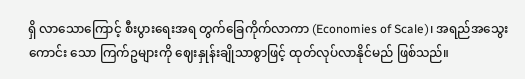ရှိ လာသောကြောင့် စီးပွားရေးအရ တွက်ခြေကိုက်လာကာ (Economies of Scale)၊ အရည်အသွေးကောင်း သော ကြက်ဥများကို ဈေးနှုန်းချိုသာစွာဖြင့် ထုတ်လုပ်လာနိုင်မည် ဖြစ်သည်။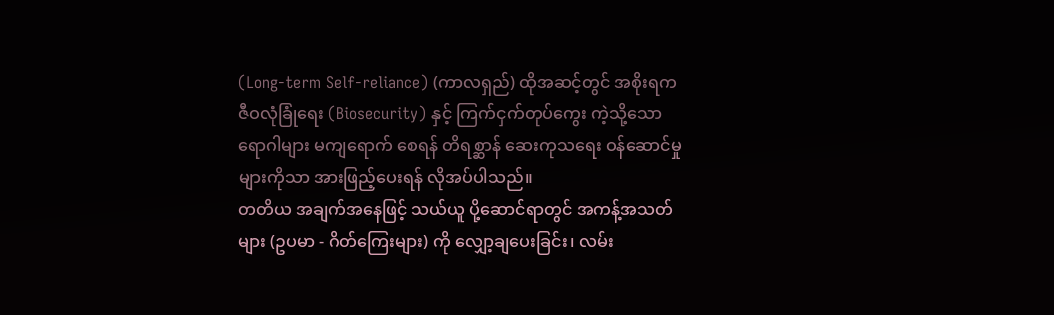(Long-term Self-reliance) (ကာလရှည်) ထိုအဆင့်တွင် အစိုးရက ဇီဝလုံခြုံရေး (Biosecurity) နှင့် ကြက်ငှက်တုပ်ကွေး ကဲ့သို့သော ရောဂါများ မကျရောက် စေရန် တိရစ္ဆာန် ဆေးကုသရေး ဝန်ဆောင်မှုများကိုသာ အားဖြည့်ပေးရန် လိုအပ်ပါသည်။
တတိယ အချက်အနေဖြင့် သယ်ယူ ပို့ဆောင်ရာတွင် အကန့်အသတ်များ (ဥပမာ - ဂိတ်ကြေးများ) ကို လျှော့ချပေးခြင်း၊ လမ်း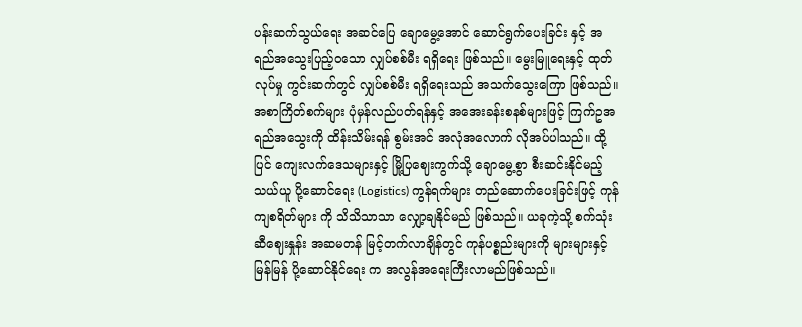ပန်းဆက်သွယ်ရေး အဆင်ပြေ ချောမွေ့အောင် ဆောင်ရွက်ပေးခြင်း နှင့် အရည်အသွေးပြည့်ဝသော လျှပ်စစ်မီး ရရှိရေး ဖြစ်သည်။ မွေးမြူရေးနှင့် ထုတ်လုပ်မှု ကွင်းဆက်တွင် လျှပ်စစ်မီး ရရှိရေးသည် အသက်သွေးကြော ဖြစ်သည်။ အစာကြိတ်စက်များ ပုံမှန်လည်ပတ်ရန်နှင့် အအေးခန်းစနစ်များဖြင့် ကြက်ဥအရည်အသွေးကို ထိန်းသိမ်းရန် စွမ်းအင် အလုံအလောက် လိုအပ်ပါသည်။ ထို့ပြင် ကျေးလက်ဒေသများနှင့် မြို့ပြဈေးကွက်သို့ ချောမွေ့စွာ စီးဆင်းနိုင်မည့် သယ်ယူ ပို့ဆောင်ရေး (Logistics) ကွန်ရက်များ တည်ဆောက်ပေးခြင်းဖြင့် ကုန်ကျစရိတ်များ ကို သိသိသာသာ လျှော့ချနိုင်မည် ဖြစ်သည်။ ယခုကဲ့သို့ စက်သုံးဆီဈေးနှုန်း အဆမတန် မြင့်တက်လာချိန်တွင် ကုန်ပစ္စည်းများကို များများနှင့် မြန်မြန် ပို့ဆောင်နိုင်ရေး က အလွန်အရေးကြီးလာမည်ဖြစ်သည်။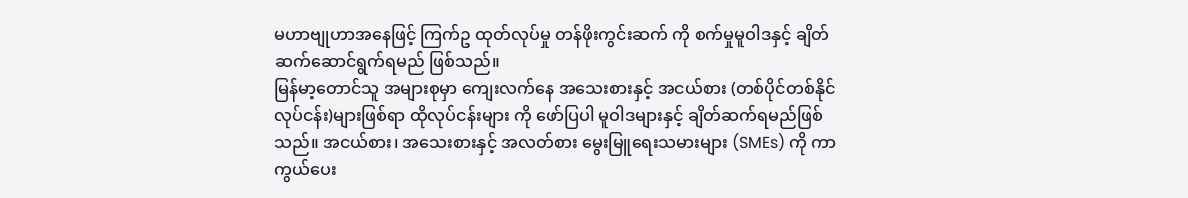မဟာဗျုဟာအနေဖြင့် ကြက်ဥ ထုတ်လုပ်မှု တန်ဖိုးကွင်းဆက် ကို စက်မှုမူဝါဒနှင့် ချိတ်ဆက်ဆောင်ရွက်ရမည် ဖြစ်သည်။
မြန်မာ့တောင်သူ အများစုမှာ ကျေးလက်နေ အသေးစားနှင့် အငယ်စား (တစ်ပိုင်တစ်နိုင်လုပ်ငန်း)များဖြစ်ရာ ထိုလုပ်ငန်းများ ကို ဖော်ပြပါ မူဝါဒများနှင့် ချိတ်ဆက်ရမည်ဖြစ်သည်။ အငယ်စား၊ အသေးစားနှင့် အလတ်စား မွေးမြူရေးသမားများ (SMEs) ကို ကာကွယ်ပေး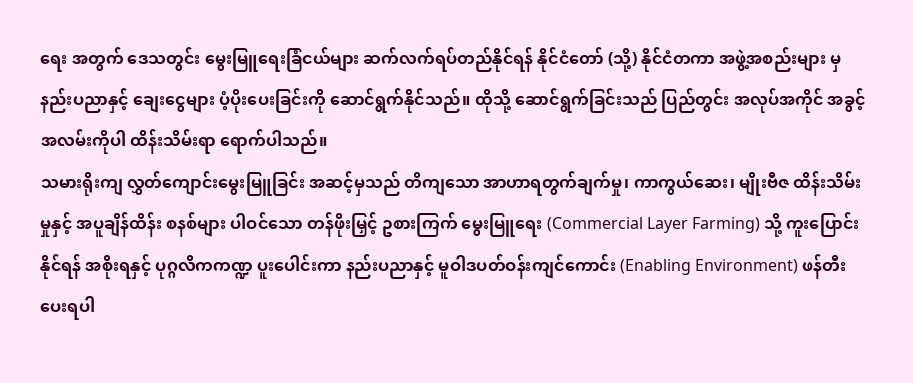ရေး အတွက် ဒေသတွင်း မွေးမြူရေးခြံငယ်များ ဆက်လက်ရပ်တည်နိုင်ရန် နိုင်ငံတော် (သို့) နိုင်ငံတကာ အဖွဲ့အစည်းများ မှ နည်းပညာနှင့် ချေးငွေများ ပံ့ပိုးပေးခြင်းကို ဆောင်ရွက်နိုင်သည်။ ထိုသို့ ဆောင်ရွက်ခြင်းသည် ပြည်တွင်း အလုပ်အကိုင် အခွင့်အလမ်းကိုပါ ထိန်းသိမ်းရာ ရောက်ပါသည်။
သမားရိုးကျ လွှတ်ကျောင်းမွေးမြူခြင်း အဆင့်မှသည် တိကျသော အာဟာရတွက်ချက်မှု၊ ကာကွယ်ဆေး၊ မျိုးဗီဇ ထိန်းသိမ်းမှုနှင့် အပူချိန်ထိန်း စနစ်များ ပါဝင်သော တန်ဖိုးမြှင့် ဥစားကြက် မွေးမြူရေး (Commercial Layer Farming) သို့ ကူးပြောင်းနိုင်ရန် အစိုးရနှင့် ပုဂ္ဂလိကကဏ္ဍ ပူးပေါင်းကာ နည်းပညာနှင့် မူဝါဒပတ်ဝန်းကျင်ကောင်း (Enabling Environment) ဖန်တီးပေးရပါ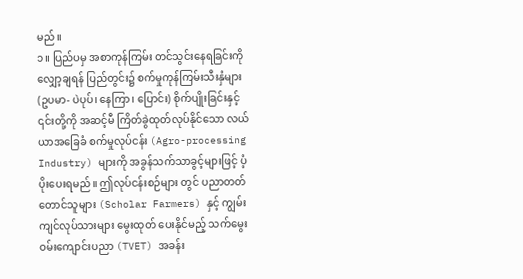မည်။
၁။ ပြည်ပမှ အစာကုန်ကြမ်း တင်သွင်းနေရခြင်းကို လျှော့ချရန် ပြည်တွင်း၌ စက်မှုကုန်ကြမ်းသီးနှံများ (ဥပမာ- ပဲပုပ်၊ နေကြာ၊ ပြောင်း) စိုက်ပျိုးခြင်းနှင့် ၎င်းတို့ကို အဆင့်မီ ကြိတ်ခွဲထုတ်လုပ်နိုင်သော လယ်ယာအခြေခံ စက်မှုလုပ်ငန်း (Agro-processing Industry) များကို အခွန်သက်သာခွင့်များဖြင့် ပံ့ပိုးပေးရမည်။ ဤလုပ်ငန်းစဉ်များ တွင် ပညာတတ်တောင်သူများ (Scholar Farmers) နှင့် ကျွမ်းကျင်လုပ်သားများ မွေးထုတ် ပေးနိုင်မည့် သက်မွေးဝမ်းကျောင်းပညာ (TVET) အခန်း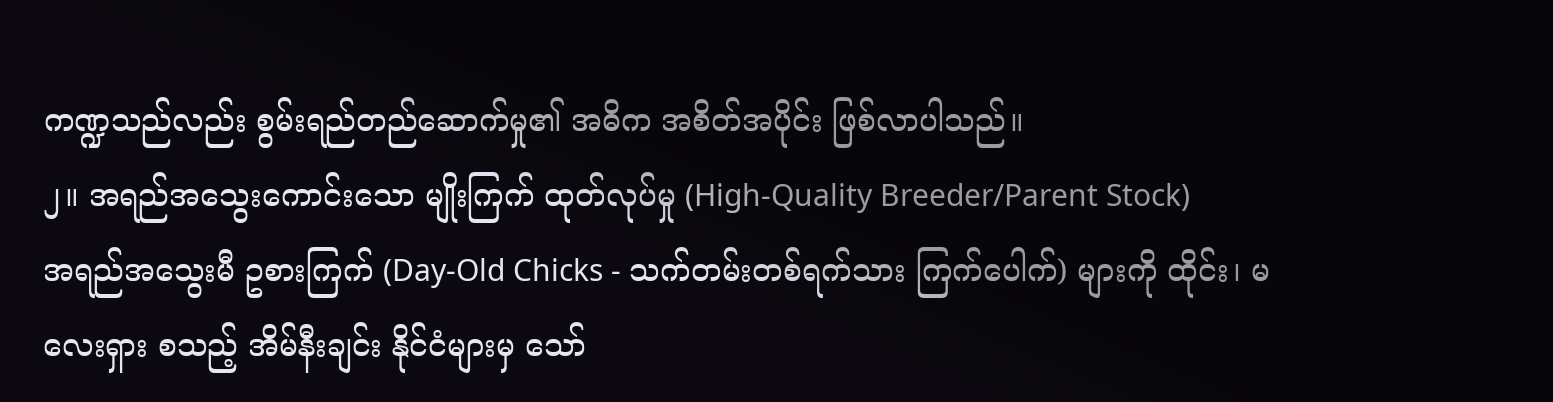ကဏ္ဍသည်လည်း စွမ်းရည်တည်ဆောက်မှု၏ အဓိက အစိတ်အပိုင်း ဖြစ်လာပါသည်။
၂။ အရည်အသွေးကောင်းသော မျိုးကြက် ထုတ်လုပ်မှု (High-Quality Breeder/Parent Stock)
အရည်အသွေးမီ ဥစားကြက် (Day-Old Chicks - သက်တမ်းတစ်ရက်သား ကြက်ပေါက်) များကို ထိုင်း၊ မလေးရှား စသည့် အိမ်နီးချင်း နိုင်ငံများမှ သော်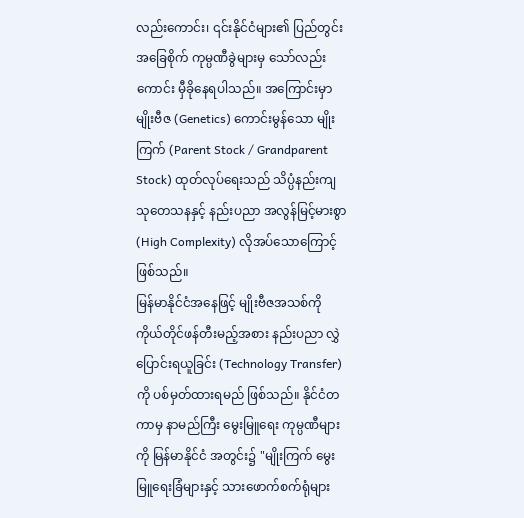လည်းကောင်း၊ ၎င်းနိုင်ငံများ၏ ပြည်တွင်း အခြေစိုက် ကုမ္ပဏီခွဲများမှ သော်လည်းကောင်း မှီခိုနေရပါသည်။ အကြောင်းမှာ မျိုးဗီဇ (Genetics) ကောင်းမွန်သော မျိုးကြက် (Parent Stock / Grandparent Stock) ထုတ်လုပ်ရေးသည် သိပ္ပံနည်းကျ သုတေသနနှင့် နည်းပညာ အလွန်မြင့်မားစွာ (High Complexity) လိုအပ်သောကြောင့် ဖြစ်သည်။
မြန်မာနိုင်ငံအနေဖြင့် မျိုးဗီဇအသစ်ကို ကိုယ်တိုင်ဖန်တီးမည့်အစား နည်းပညာ လွှဲပြောင်းရယူခြင်း (Technology Transfer) ကို ပစ်မှတ်ထားရမည် ဖြစ်သည်။ နိုင်ငံတကာမှ နာမည်ကြီး မွေးမြူရေး ကုမ္ပဏီများကို မြန်မာနိုင်ငံ အတွင်း၌ "မျိုးကြက် မွေးမြူရေးခြံများနှင့် သားဖောက်စက်ရုံများ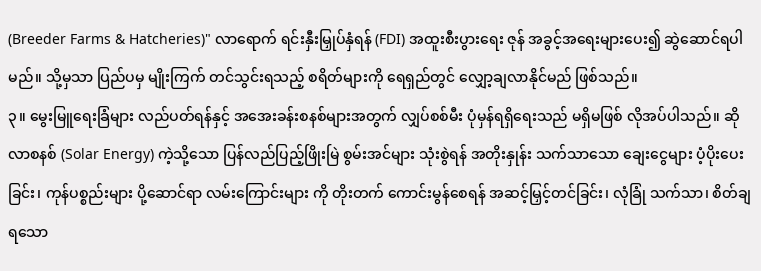(Breeder Farms & Hatcheries)" လာရောက် ရင်းနှီးမြှုပ်နှံရန် (FDI) အထူးစီးပွားရေး ဇုန် အခွင့်အရေးများပေး၍ ဆွဲဆောင်ရပါမည်။ သို့မှသာ ပြည်ပမှ မျိုးကြက် တင်သွင်းရသည့် စရိတ်များကို ရေရှည်တွင် လျှော့ချလာနိုင်မည် ဖြစ်သည်။
၃။ မွေးမြူရေးခြံများ လည်ပတ်ရန်နှင့် အအေးခန်းစနစ်များအတွက် လျှပ်စစ်မီး ပုံမှန်ရရှိရေးသည် မရှိမဖြစ် လိုအပ်ပါသည်။ ဆိုလာစနစ် (Solar Energy) ကဲ့သို့သော ပြန်လည်ပြည့်ဖြိုးမြဲ စွမ်းအင်များ သုံးစွဲရန် အတိုးနှုန်း သက်သာသော ချေးငွေများ ပံ့ပိုးပေးခြင်း၊ ကုန်ပစ္စည်းများ ပို့ဆောင်ရာ လမ်းကြောင်းများ ကို တိုးတက် ကောင်းမွန်စေရန် အဆင့်မြှင့်တင်ခြင်း၊ လုံခြုံ သက်သာ၊ စိတ်ချရသော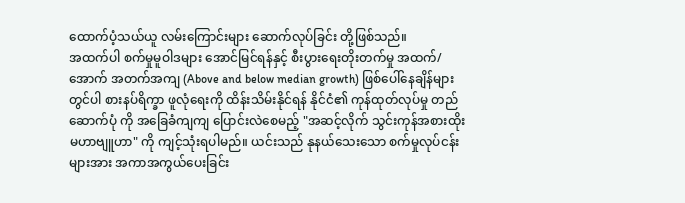ထောက်ပံ့သယ်ယူ လမ်းကြောင်းများ ဆောက်လုပ်ခြင်း တို့ဖြစ်သည်။
အထက်ပါ စက်မှုမူဝါဒများ အောင်မြင်ရန်နှင့် စီးပွားရေးတိုးတက်မှု အထက်/အောက် အတက်အကျ (Above and below median growth) ဖြစ်ပေါ်နေချိန်များတွင်ပါ စားနပ်ရိက္ခာ ဖူလုံရေးကို ထိန်းသိမ်းနိုင်ရန် နိုင်ငံ၏ ကုန်ထုတ်လုပ်မှု တည်ဆောက်ပုံ ကို အခြေခံကျကျ ပြောင်းလဲစေမည့် "အဆင့်လိုက် သွင်းကုန်အစားထိုး မဟာဗျူဟာ" ကို ကျင့်သုံးရပါမည်။ ယင်းသည် နုနယ်သေးသော စက်မှုလုပ်ငန်းများအား အကာအကွယ်ပေးခြင်း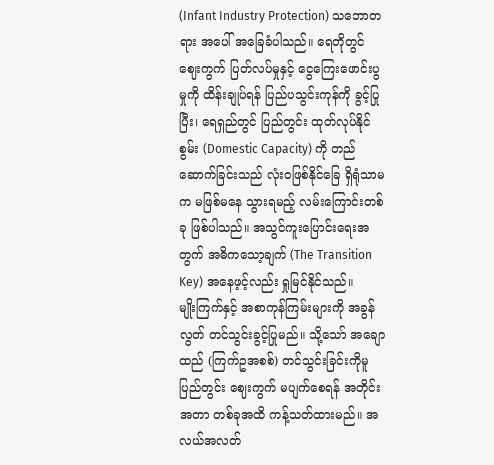(Infant Industry Protection) သဘောတရား အပေါ် အခြေခံပါသည်။ ရေတိုတွင် ဈေးကွက် ပြတ်လပ်မှုနှင့် ငွေကြေးဖောင်းပွမှုကို ထိန်းချုပ်ရန် ပြည်ပသွင်းကုန်ကို ခွင့်ပြုပြီး၊ ရေရှည်တွင် ပြည်တွင်း ထုတ်လုပ်နိုင်စွမ်း (Domestic Capacity) ကို တည်ဆောက်ခြင်းသည် လုံးဝဖြစ်နိုင်ခြေ ရှိရုံသာမက မဖြစ်မနေ သွားရမည့် လမ်းကြောင်းတစ်ခု ဖြစ်ပါသည်။ အသွင်ကူးပြောင်းရေးအတွက် အဓိကသော့ချက် (The Transition Key) အနေဖ့င့်လည်း ရှုမြင်နိုင်သည်။
မျိုးကြက်နှင့် အစာကုန်ကြမ်းများကို အခွန်လွတ် တင်သွင်းခွင့်ပြုမည်။ သို့သော် အချောထည် (ကြက်ဥအစစ်) တင်သွင်းခြင်းကိုမူ ပြည်တွင်း ဈေးကွက် မပျက်စေရန် အတိုင်းအတာ တစ်ခုအထိ ကန့်သတ်ထားမည်။ အလယ်အလတ်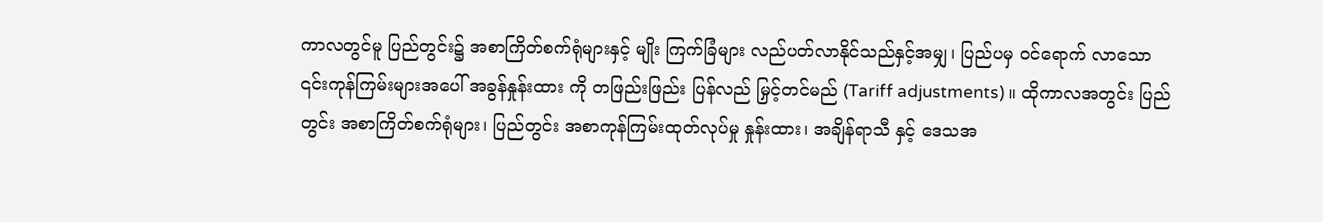ကာလတွင်မူ ပြည်တွင်း၌ အစာကြိတ်စက်ရုံများနှင့် မျိုး ကြက်ခြံများ လည်ပတ်လာနိုင်သည်နှင့်အမျှ၊ ပြည်ပမှ ဝင်ရောက် လာသော ၎င်းကုန်ကြမ်းများအပေါ် အခွန်နှုန်းထား ကို တဖြည်းဖြည်း ပြန်လည် မြှင့်တင်မည် (Tariff adjustments)။ ထိုကာလအတွင်း ပြည်တွင်း အစာကြိတ်စက်ရုံများ၊ ပြည်တွင်း အစာကုန်ကြမ်းထုတ်လုပ်မှု နှုန်းထား၊ အချိန်ရာသီ နှင့် ဒေသအ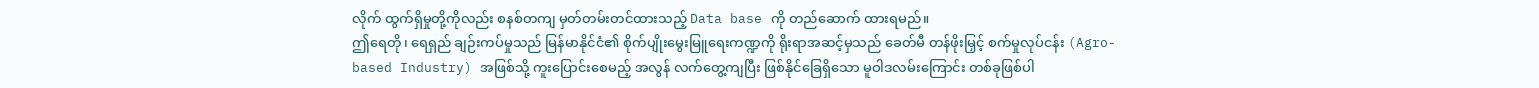လိုက် ထွက်ရှိမှုတို့ကိုလည်း စနစ်တကျ မှတ်တမ်းတင်ထားသည့် Data base ကို တည်ဆောက် ထားရမည်။
ဤရေတို၊ ရေရှည် ချဉ်းကပ်မှုသည် မြန်မာနိုင်ငံ၏ စိုက်ပျိုးမွေးမြူရေးကဏ္ဍကို ရိုးရာအဆင့်မှသည် ခေတ်မီ တန်ဖိုးမြှင့် စက်မှုလုပ်ငန်း (Agro-based Industry) အဖြစ်သို့ ကူးပြောင်းစေမည့် အလွန် လက်တွေ့ကျပြီး ဖြစ်နိုင်ခြေရှိသော မူဝါဒလမ်းကြောင်း တစ်ခုဖြစ်ပါ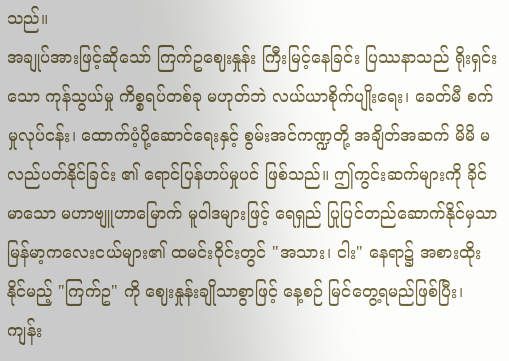သည်။
အချုပ်အားဖြင့်ဆိုသော် ကြက်ဥဈေးနှုန်း ကြီးမြင့်နေခြင်း ပြဿနာသည် ရိုးရှင်းသော ကုန်သွယ်မှု ကိစ္စရပ်တစ်ခု မဟုတ်ဘဲ လယ်ယာစိုက်ပျိုးရေး၊ ခေတ်မီ စက်မှုလုပ်ငန်း၊ ထောက်ပံ့ပို့ဆောင်ရေးနှင့် စွမ်းအင်ကဏ္ဍတို့ အချိတ်အဆက် မိမိ မလည်ပတ်နိုင်ခြင်း ၏ ရောင်ပြန်ဟပ်မှုပင် ဖြစ်သည်။ ဤကွင်းဆက်များကို ခိုင်မာသော မဟာဗျူဟာမြောက် မူဝါဒများဖြင့် ရေရှည် ပြုပြင်တည်ဆောက်နိုင်မှသာ မြန်မာ့ကလေးငယ်များ၏ ထမင်းဝိုင်းတွင် "အသား၊ ငါး" နေရာ၌ အစားထိုးနိုင်မည့် "ကြက်ဥ" ကို ဈေးနှုန်းချိုသာစွာဖြင့် နေ့စဉ် မြင်တွေ့ရမည်ဖြစ်ပြီး၊ ကျန်း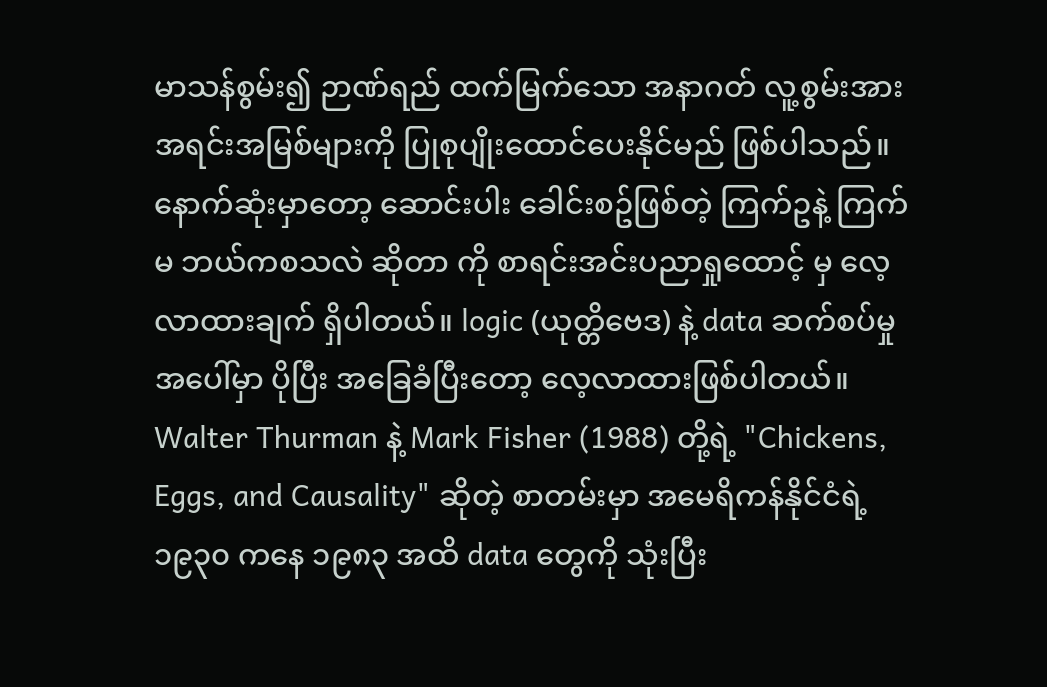မာသန်စွမ်း၍ ဉာဏ်ရည် ထက်မြက်သော အနာဂတ် လူ့စွမ်းအား အရင်းအမြစ်များကို ပြုစုပျိုးထောင်ပေးနိုင်မည် ဖြစ်ပါသည်။
နောက်ဆုံးမှာတော့ ဆောင်းပါး ခေါင်းစဥ်ဖြစ်တဲ့ ကြက်ဥနဲ့ ကြက်မ ဘယ်ကစသလဲ ဆိုတာ ကို စာရင်းအင်းပညာရှုထောင့် မှ လေ့လာထားချက် ရှိပါတယ်။ logic (ယုတ္တိဗေဒ) နဲ့ data ဆက်စပ်မှုအပေါ်မှာ ပိုပြီး အခြေခံပြီးတော့ လေ့လာထားဖြစ်ပါတယ်။ Walter Thurman နဲ့ Mark Fisher (1988) တို့ရဲ့ "Chickens, Eggs, and Causality" ဆိုတဲ့ စာတမ်းမှာ အမေရိကန်နိုင်ငံရဲ့ ၁၉၃၀ ကနေ ၁၉၈၃ အထိ data တွေကို သုံးပြီး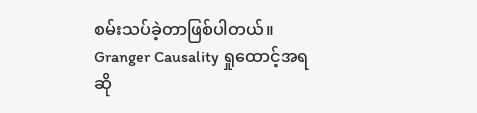စမ်းသပ်ခဲ့တာဖြစ်ပါတယ်။
Granger Causality ရှုထောင့်အရဆို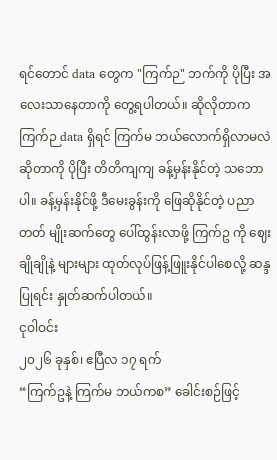ရင်တောင် data တွေက "ကြက်ဉ" ဘက်ကို ပိုပြီး အလေးသာနေတာကို တွေ့ရပါတယ်။ ဆိုလိုတာက ကြက်ဉ data ရှိရင် ကြက်မ ဘယ်လောက်ရှိလာမလဲဆိုတာကို ပိုပြီး တိတိကျကျ ခန့်မှန်းနိုင်တဲ့ သဘောပါ။ ခန့်မှန်းနိုင်ဖို့ ဒီမေးခွန်းကို ဖြေဆိုနိုင်တဲ့ ပညာတတ် မျိုးဆက်တွေ ပေါ်ထွန်းလာဖို့ ကြက်ဥ ကို ဈေးချိုချိုနဲ့ များများ ထုတ်လုပ်ဖြန့်ဖြူးနိုင်ပါစေလို့ ဆန္ဒပြုရင်း နှုတ်ဆက်ပါတယ်။
ငုဝါဝင်း
၂၀၂၆ ခုနှစ်၊ ဧပြီလ ၁၇ ရက်
“ကြက်ဥနဲ့ ကြက်မ ဘယ်ကစ” ခေါင်းစဉ်ဖြင့်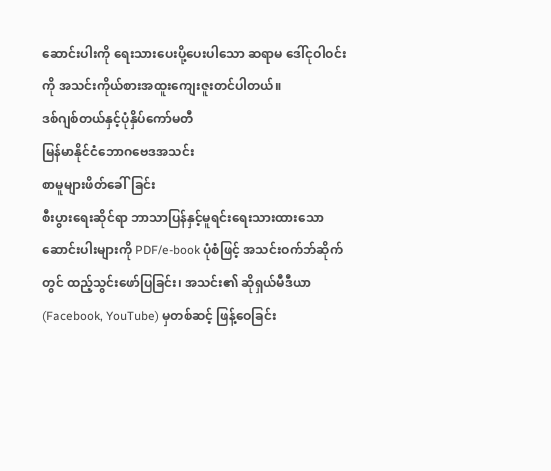ဆောင်းပါးကို ရေးသားပေးပို့ပေးပါသော ဆရာမ ဒေါ်ငုဝါဝင်း ကို အသင်းကိုယ်စားအထူးကျေးဇူးတင်ပါတယ်။
ဒစ်ဂျစ်တယ်နှင့်ပုံနှိပ်ကော်မတီ
မြန်မာနိုင်ငံဘောဂဗေဒအသင်း
စာမူများဖိတ်ခေါ်ခြင်း
စီးပွားရေးဆိုင်ရာ ဘာသာပြန်နှင့်မူရင်းရေးသားထားသော ဆောင်းပါးများကို PDF/e-book ပုံစံဖြင့် အသင်းဝက်ဘ်ဆိုက်တွင် ထည့်သွင်းဖော်ပြခြင်း၊ အသင်း၏ ဆိုရှယ်မီဒီယာ (Facebook, YouTube) မှတစ်ဆင့် ဖြန့်ဝေခြင်း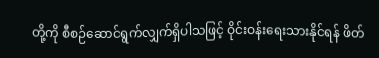တို့ကို စီစဉ်ဆောင်ရွက်လျှက်ရှိပါသဖြင့် ဝိုင်းဝန်းရေးသားနိုင်ရန် ဖိတ်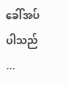ခေါ်အပ်ပါသည် ...